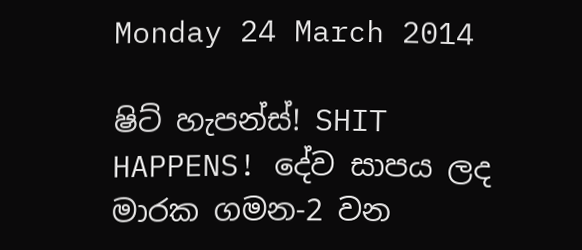Monday 24 March 2014

ෂිට් හැපන්ස්! SHIT HAPPENS! දේව සාපය ලද මාරක ගමන-2 වන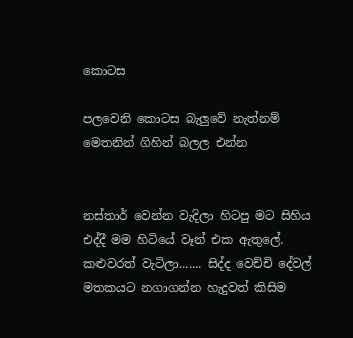කොටස

පලවෙනි කොටස බැලුවේ නැත්නම් මෙතනින් ගිහින් බලල එන්න


නස්තාර් වෙන්න වැදිලා හිටපු මට සිහිය එද්දී මම හිටියේ වෑන් එක ඇතුලේ. කළුවරත් වැටිලා....... සිද්ද වෙච්චි දේවල් මතකයට නගාගන්න හැදුවත් කිසිම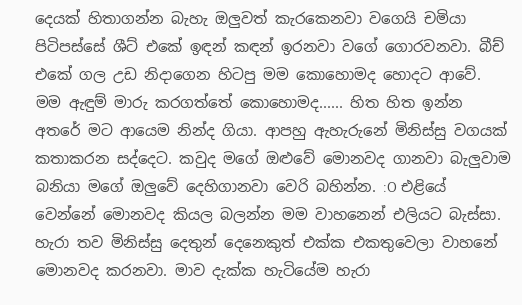දෙයක් හිතාගන්න බැහැ ඔලුවත් කැරකෙනවා වගෙයි චමියා පිටිපස්සේ ශීට් එකේ ඉඳන් කඳන් ඉරනවා වගේ ගොරවනවා. බීච් එකේ ගල උඩ නිදාගෙන හිටපු මම කොහොමද හොදට ආවේ. මම ඇඳුම් මාරු කරගත්තේ කොහොමද...... හිත හිත ඉන්න අතරේ මට ආයෙම නින්ද ගියා. ආපහු ඇහැරුනේ මිනිස්සු වගයක් කතාකරන සද්දෙට. කවුද මගේ ඔළුවේ මොනවද ගානවා බැලුවාම බනියා මගේ ඔලුවේ දෙහිගානවා වෙරි බහින්න. :O එළියේ වෙන්නේ මොනවද කියල බලන්න මම වාහනෙන් එලියට බැස්සා. හැරා තව මිනිස්සු දෙතුන් දෙනෙකුත් එක්ක එකතුවෙලා වාහනේ මොනවද කරනවා. මාව දැක්ක හැටියේම හැරා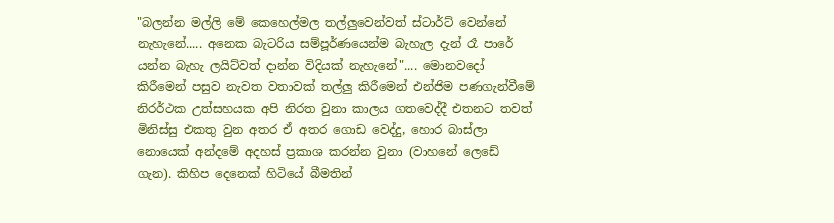"බලන්න මල්ලි මේ කෙහෙල්මල තල්ලුවෙන්වත් ස්ටාර්ට් වෙන්නේ නැහැනේ..... අනෙක බැටරිය සම්පූර්ණයෙන්ම බැහැල දැන් රෑ පාරේ යන්න බැහැ ලයිට්වත් දාන්න විදියක් නැහැනේ".... මොනවදෝ කිරීමෙන් පසුව නැවත වතාවක් තල්ලු කිරීමෙන් එන්ජිම පණගැන්වීමේ නිරර්ථක උත්සහයක අපි නිරත වුනා කාලය ගතවෙද්දී එතනට තවත් මිනිස්සු එකතු වුන අතර ඒ අතර ගොඩ වෙද්දු, හොර බාස්ලා නොයෙක් අන්දමේ අදහස් ප්‍රකාශ කරන්න වුනා (වාහනේ ලෙඩේ ගැන). කිහිප දෙනෙක් හිටියේ බීමතින්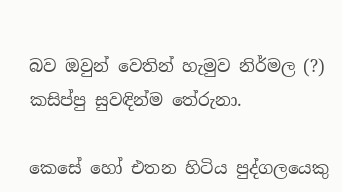බව ඔවුන් වෙතින් හැමුව නිර්මල (?) කසිප්පු සුවඳින්ම තේරුනා.

කෙසේ හෝ එතන හිටිය පුද්ගලයෙකු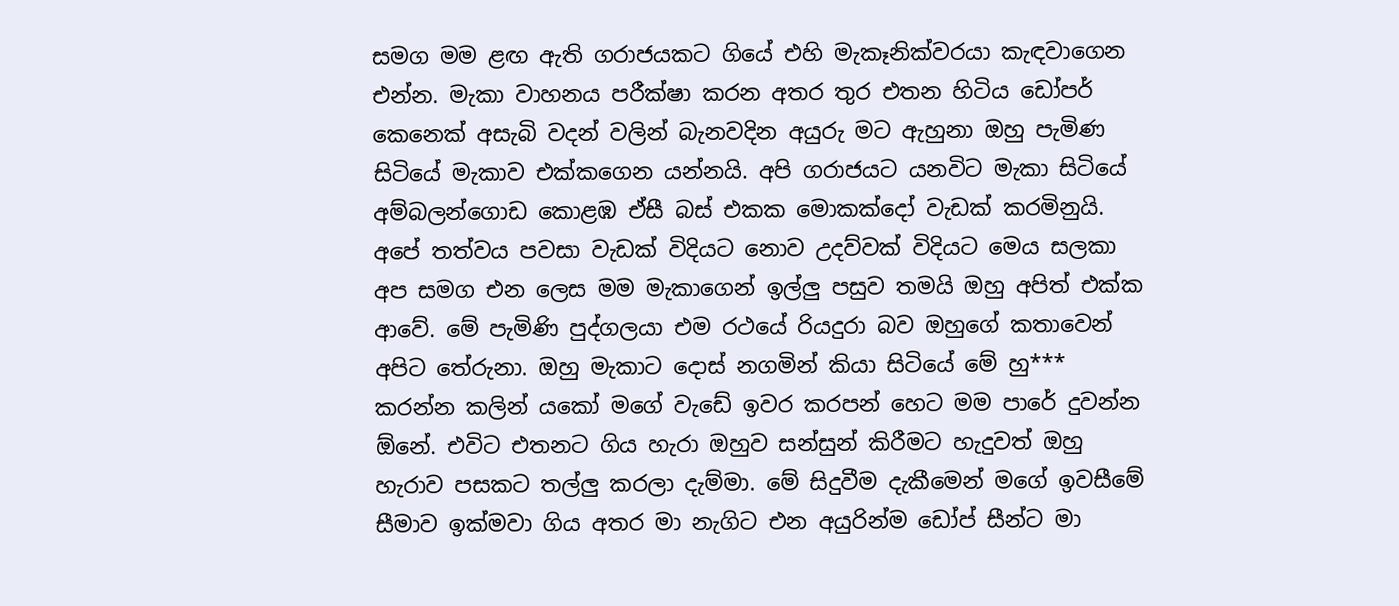සමග මම ළඟ ඇති ගරාජයකට ගියේ එහි මැකෑනික්වරයා කැඳවාගෙන එන්න. මැකා වාහනය පරීක්ෂා කරන අතර තුර එතන හිටිය ඩෝපර් කෙනෙක් අසැබි වදන් වලින් බැනවදින අයුරු මට ඇහුනා ඔහු පැමිණ සිටියේ මැකාව එක්කගෙන යන්නයි. අපි ගරාජයට යනවිට මැකා සිටියේ අම්බලන්ගොඩ කොළඹ ඒසී බස් එකක මොකක්දෝ වැඩක් කරමිනුයි. අපේ තත්වය පවසා වැඩක් විදියට නොව උදව්වක් විදියට මෙය සලකා අප සමග එන ලෙස මම මැකාගෙන් ඉල්ලු පසුව තමයි ඔහු අපිත් එක්ක ආවේ. මේ පැමිණි පුද්ගලයා එම රථයේ රියදුරා බව ඔහුගේ කතාවෙන් අපිට තේරුනා. ඔහු මැකාට දොස් නගමින් කියා සිටියේ මේ හු*** කරන්න කලින් යකෝ මගේ වැඩේ ඉවර කරපන් හෙට මම පාරේ දුවන්න ඕනේ. එවිට එතනට ගිය හැරා ඔහුව සන්සුන් කිරීමට හැදුවත් ඔහු හැරාව පසකට තල්ලු කරලා දැම්මා. මේ සිදුවීම දැකීමෙන් මගේ ඉවසීමේ සීමාව ඉක්මවා ගිය අතර මා නැගිට එන අයුරින්ම ඩෝප් සීන්ට මා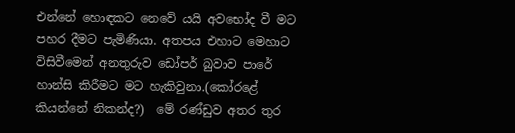එන්නේ හොඳකට නෙවේ යයි අවභෝද වී මට පහර දීමට පැමිණියා. අතපය එහාට මෙහාට විසිවීමෙන් අනතුරුව ඩෝපර් බුවාව පාරේ හාන්සි කිරීමට මට හැකිවුනා.(කෝරළේ කියන්නේ නිකන්ද?)  මේ රණ්ඩුව අතර තුර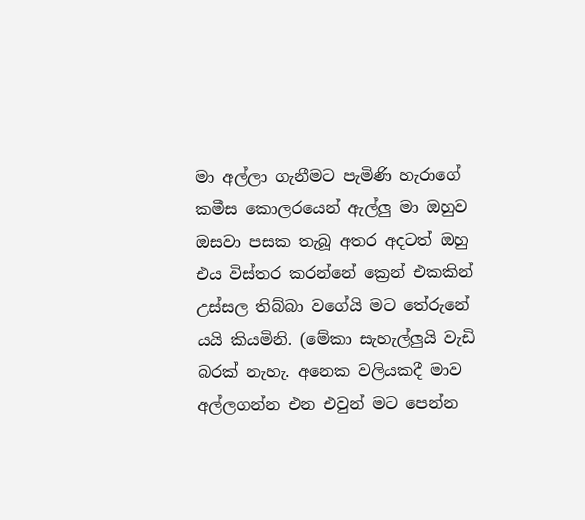මා අල්ලා ගැනීමට පැමිණි හැරාගේ කමීස කොලරයෙන් ඇල්ලු මා ඔහුව ඔසවා පසක තැබූ අතර අදටත් ඔහු එය විස්තර කරන්නේ ක්‍රෙන් එකකින් උස්සල තිබ්බා වගේයි මට තේරුනේ යයි කියමිනි. (මේකා සැහැල්ලුයි වැඩි බරක් නැහැ. අනෙක වලියකදී මාව අල්ලගන්න එන එවුන් මට පෙන්න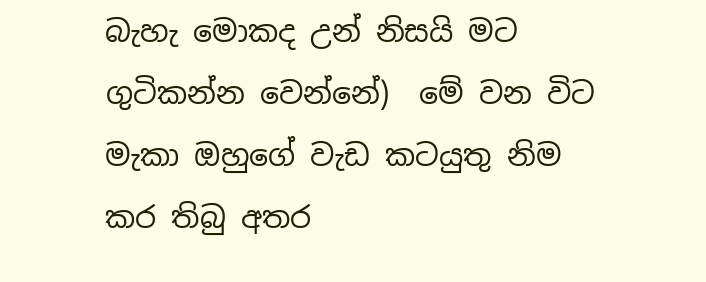බැහැ මොකද උන් නිසයි මට ගුටිකන්න වෙන්නේ)  මේ වන විට මැකා ඔහුගේ වැඩ කටයුතු නිම කර තිබු අතර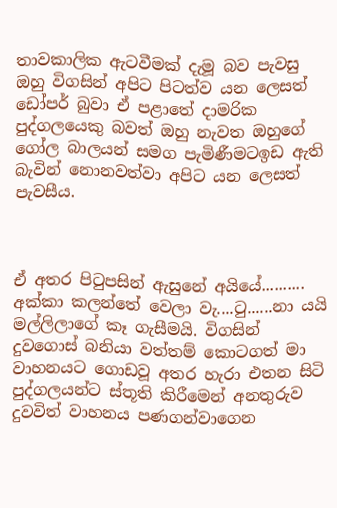තාවකාලික ඇටවීමක් දැමූ බව පැවසු ඔහු විගසින් අපිට පිටත්ව යන ලෙසත් ඩෝපර් බුවා ඒ පළාතේ දාමරික පුද්ගලයෙකු බවත් ඔහු නැවත ඔහුගේ ගෝල බාලයන් සමග පැමිණීමටඉඩ ඇති බැවින් නොනවත්වා අපිට යන ලෙසත් පැවසීය.



ඒ අතර පිටුපසින් ඇසුනේ අයියේ.......... අක්කා කලන්තේ වෙලා වැ....ටු......නා යයි මල්ලිලාගේ කෑ ගැසීමයි. විගසින් දුවගොස් බනියා වත්තම් කොටගත් මා වාහනයට ගොඩවූ අතර හැරා එතන සිටි පුද්ගලයන්ට ස්තූති කිරීමෙන් අනතුරුව දුවවිත් වාහනය පණගන්වාගෙන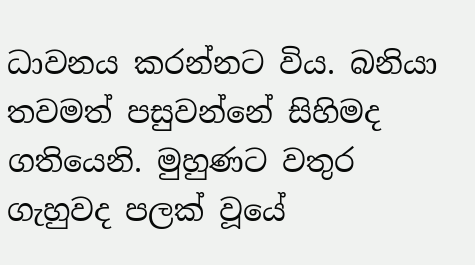ධාවනය කරන්නට විය. බනියා තවමත් පසුවන්නේ සිහිමද ගතියෙනි. මුහුණට වතුර ගැහුවද පලක් වූයේ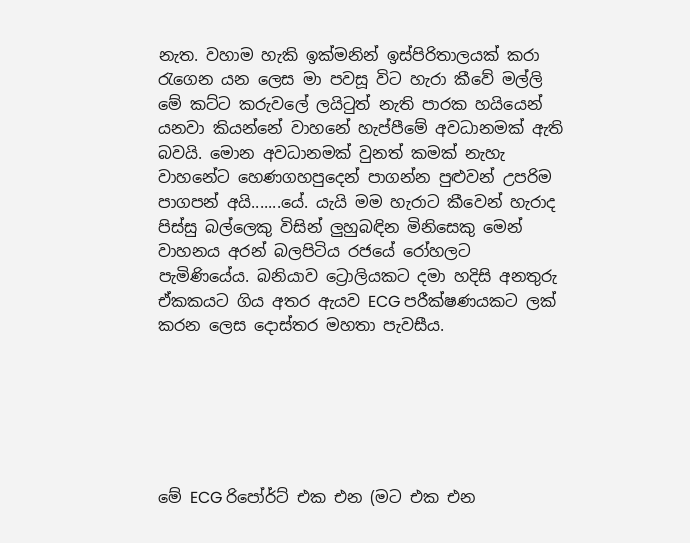නැත. වහාම හැකි ඉක්මනින් ඉස්පිරිතාලයක් කරා රැගෙන යන ලෙස මා පවසූ විට හැරා කීවේ මල්ලි මේ කට්ට කරුවලේ ලයිටුත් නැති පාරක හයියෙන් යනවා කියන්නේ වාහනේ හැප්පීමේ අවධානමක් ඇති බවයි. මොන අවධානමක් වුනත් කමක් නැහැ වාහනේට හෙණගහපුදෙන් පාගන්න පුළුවන් උපරිම පාගපන් අයි.......යේ. යැයි මම හැරාට කීවෙන් හැරාද පිස්සු බල්ලෙකු විසින් ලුහුබඳින මිනිසෙකු මෙන් වාහනය අරන් බලපිටිය රජයේ රෝහලට පැමිණියේය. බනියාව ට්‍රොලියකට දමා හදිසි අනතුරු ඒකකයට ගිය අතර ඇයව ECG පරීක්ෂණයකට ලක් කරන ලෙස දොස්තර මහතා පැවසීය.






මේ ECG රිපෝර්ට් එක එන (මට එක එන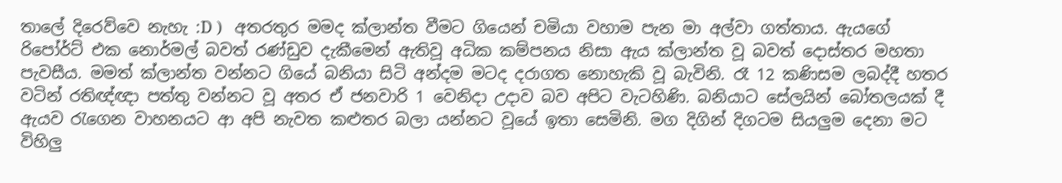තාලේ දිරෙව්වෙ නැහැ :D )   අතරතුර මමද ක්ලාන්ත වීමට ගියෙන් චමියා වහාම පැන මා අල්වා ගත්තාය. ඇයගේ රිපෝර්ට් එක නොර්මල් බවත් රණ්ඩුව දැකීමෙන් ඇතිවූ අධික කම්පනය නිසා ඇය ක්ලාන්ත වූ බවත් දොස්තර මහතා පැවසීය. මමත් ක්ලාන්ත වන්නට ගියේ බනියා සිටි අන්දම මටද දරාගත නොහැකි වූ බැවිනි. රෑ 12 කණිසම ලබද්දී හතර වටින් රතිඥ්ඥා පත්තු වන්නට වූ අතර ඒ ජනවාරි 1 වෙනිදා උදාව බව අපිට වැටහිණි. බනියාට සේලයින් බෝතලයක් දී ඇයව රැගෙන වාහනයට ආ අපි නැවත කළුතර බලා යන්නට වූයේ ඉතා සෙමිනි. මග දිගින් දිගටම සියලුම දෙනා මට විහිලු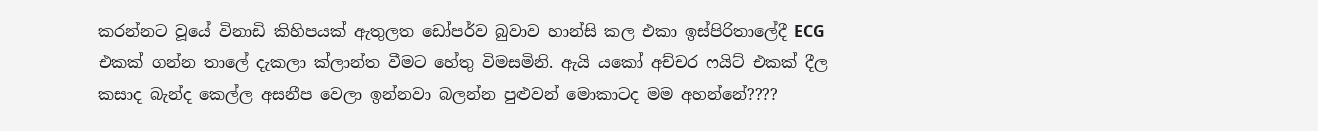කරන්නට වූයේ විනාඩි කිහිපයක් ඇතුලත ඩෝපර්ව බුවාව හාන්සි කල එකා ඉස්පිරිතාලේදී ECG එකක් ගන්න තාලේ දැකලා ක්ලාන්ත වීමට හේතු විමසමිනි. ඇයි යකෝ අච්චර ෆයිට් එකක් දීල කසාද බැන්ද කෙල්ල අසනීප වෙලා ඉන්නවා බලන්න පුළුවන් මොකාටද මම අහන්නේ????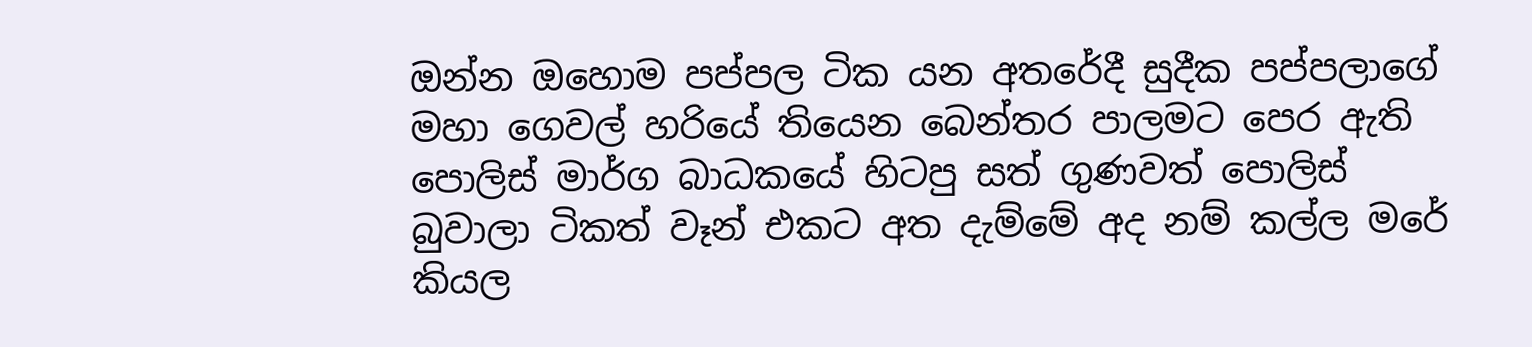ඔන්න ඔහොම පප්පල ටික යන අතරේදී සුදීක පප්පලාගේ මහා ගෙවල් හරියේ තියෙන බෙන්තර පාලමට පෙර ඇති පොලිස් මාර්ග බාධකයේ හිටපු සත් ගුණවත් පොලිස් බුවාලා ටිකත් වෑන් එකට අත දැම්මේ අද නම් කල්ල මරේ කියල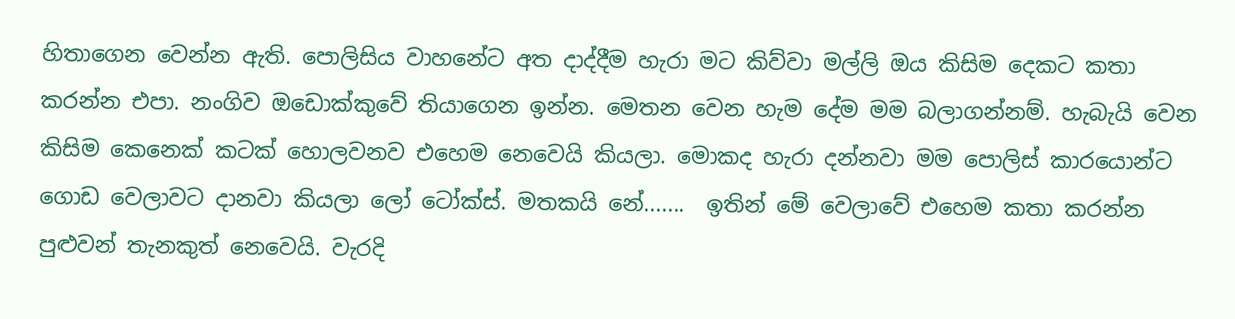හිතාගෙන වෙන්න ඇති. පොලිසිය වාහනේට අත දාද්දීම හැරා මට කිව්වා මල්ලි ඔය කිසිම දෙකට කතා කරන්න එපා. නංගිව ඔඩොක්කුවේ තියාගෙන ඉන්න. මෙතන වෙන හැම දේම මම බලාගන්නම්. හැබැයි වෙන කිසිම කෙනෙක් කටක් හොලවනව එහෙම නෙවෙයි කියලා. මොකද හැරා දන්නවා මම පොලිස් කාරයොන්ට ගොඩ වෙලාවට දානවා කියලා ලෝ ටෝක්ස්. මතකයි නේ.......  ඉතින් මේ වෙලාවේ එහෙම කතා කරන්න පුළුවන් තැනකුත් නෙවෙයි. වැරදි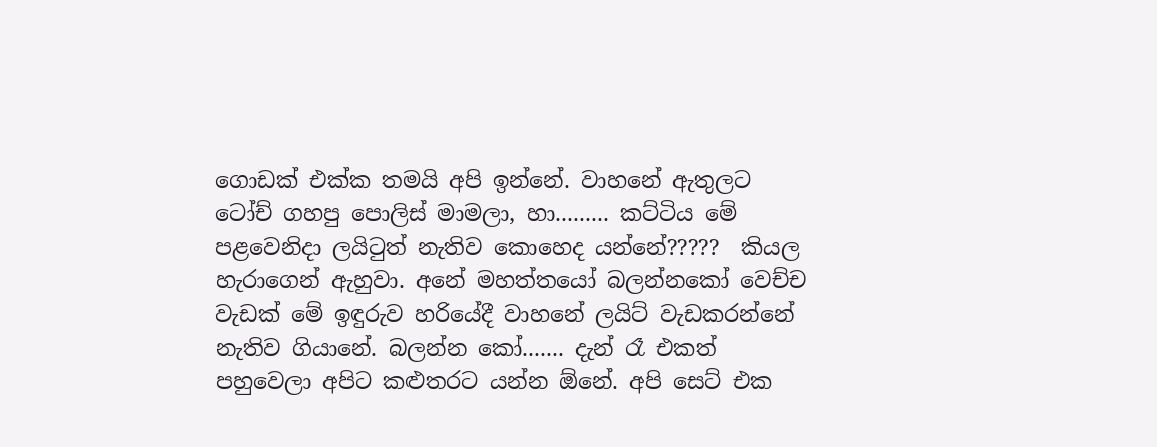ගොඩක් එක්ක තමයි අපි ඉන්නේ. වාහනේ ඇතුලට ටෝච් ගහපු පොලිස් මාමලා, හා......... කට්ටිය මේ පළවෙනිදා ලයිටුත් නැතිව කොහෙද යන්නේ?????  කියල හැරාගෙන් ඇහුවා. අනේ මහත්තයෝ බලන්නකෝ වෙච්ච වැඩක් මේ ඉඳුරුව හරියේදී වාහනේ ලයිට් වැඩකරන්නේ නැතිව ගියානේ. බලන්න කෝ....... දැන් රෑ එකත් පහුවෙලා අපිට කළුතරට යන්න ඕනේ. අපි සෙට් එක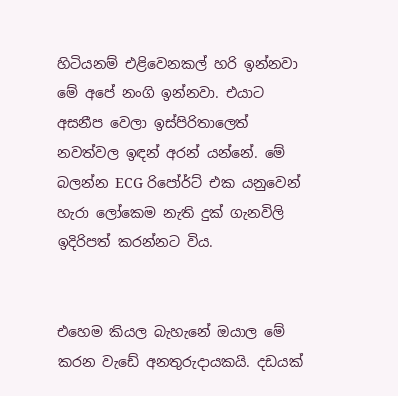හිටියනම් එළිවෙනකල් හරි ඉන්නවා මේ අපේ නංගි ඉන්නවා. එයාට අසනීප වෙලා ඉස්පිරිතාලෙත් නවත්වල ඉඳන් අරන් යන්නේ. මේ බලන්න ECG රිපෝර්ට් එක යනුවෙන් හැරා ලෝකෙම නැති දුක් ගැනවිලි ඉදිරිපත් කරන්නට විය.


එහෙම කියල බැහැනේ ඔයාල මේ කරන වැඩේ අනතුරුදායකයි. දඩයක්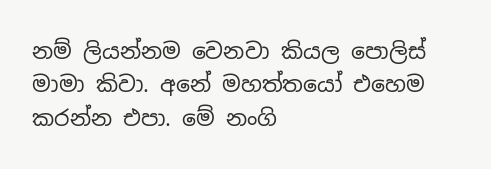නම් ලියන්නම වෙනවා කියල පොලිස් මාමා කිවා. අනේ මහත්තයෝ එහෙම කරන්න එපා. මේ නංගි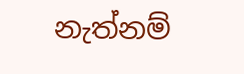නැත්නම්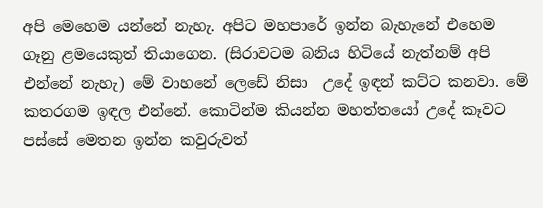අපි මෙහෙම යන්නේ නැහැ. අපිට මහපාරේ ඉන්න බැහැනේ එහෙම ගෑනු ළමයෙකුත් තියාගෙන. (සිරාවටම බනිය හිටියේ නැත්නම් අපි එන්නේ නැහැ) මේ වාහනේ ලෙඩේ නිසා  උදේ ඉඳන් කට්ට කනවා. මේ කතරගම ඉඳල එන්නේ. කොටින්ම කියන්න මහත්තයෝ උදේ කෑවට පස්සේ මෙතන ඉන්න කවුරුවත්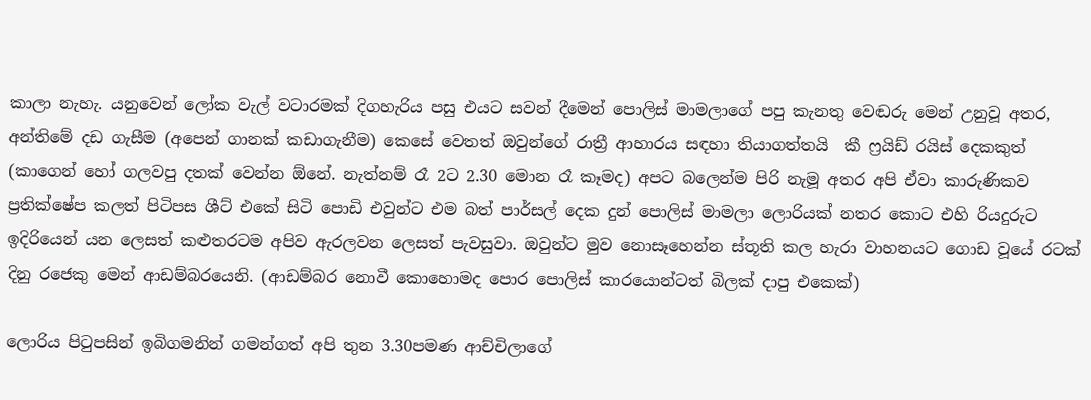කාලා නැහැ. යනුවෙන් ලෝක වැල් වටාරමක් දිගහැරිය පසු එයට සවන් දීමෙන් පොලිස් මාමලාගේ පපු කැනතු වෙඬරු මෙන් උනුවූ අතර, අන්තිමේ දඩ ගැසීම (අපෙන් ගානක් කඩාගැනීම) කෙසේ වෙතත් ඔවුන්ගේ රාත්‍රී ආහාරය සඳහා තියාගත්තයි  කී ෆ්‍රයිඩ් රයිස් දෙකකුත් (කාගෙන් හෝ ගලවපු දතක් වෙන්න ඕනේ. නැත්නම් රෑ 2ට 2.30 මොන රෑ කෑමද) අපට බලෙන්ම පිරි නැමූ අතර අපි ඒවා කාරුණිකව ප්‍රතික්ෂේප කලත් පිටිපස ශීට් එකේ සිටි පොඩි එවුන්ට එම බත් පාර්සල් දෙක දුන් පොලිස් මාමලා ලොරියක් නතර කොට එහි රියදුරුට ඉදිරියෙන් යන ලෙසත් කළුතරටම අපිව ඇරලවන ලෙසත් පැවසුවා. ඔවුන්ට මුව නොසෑහෙන්න ස්තූති කල හැරා වාහනයට ගොඩ වූයේ රටක් දිනු රජෙකු මෙන් ආඩම්බරයෙනි. (ආඩම්බර නොවී කොහොමද පොර පොලිස් කාරයොන්ටත් බිලක් දාපු එකෙක්)

ලොරිය පිටුපසින් ඉබිගමනින් ගමන්ගත් අපි තුන 3.30පමණ ආච්චිලාගේ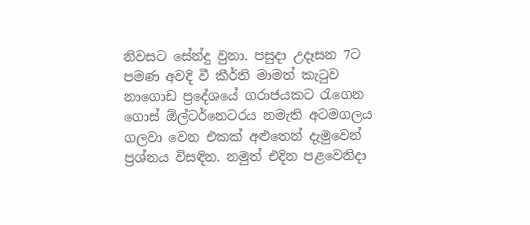නිවසට සේන්දු වුනා. පසුදා උදෑසන 7ට පමණ අවදි වී කීර්ති මාමත් කැටුව නාගොඩ ප්‍රදේශයේ ගරාජයකට රැගෙන ගොස් ඕල්ටර්නෙටරය නමැති අටමගලය ගලවා වෙන එකක් අළුතෙන් දැමුවෙන් ප්‍රශ්නය විසඳින. නමුත් එදින පළවෙනිදා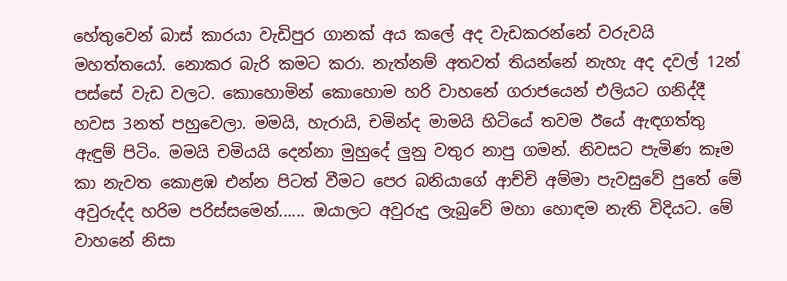හේතුවෙන් බාස් කාරයා වැඩිපුර ගානක් අය කලේ අද වැඩකරන්නේ වරුවයි මහත්තයෝ. නොකර බැරි කමට කරා. නැත්නම් අතවත් තියන්නේ නැහැ අද දවල් 12න් පස්සේ වැඩ වලට. කොහොමින් කොහොම හරි වාහනේ ගරාජයෙන් එලියට ගනිද්දී හවස 3නත් පහුවෙලා. මමයි, හැරායි, චමින්ද මාමයි හිටියේ තවම ඊයේ ඇඳගත්තු ඇඳුම් පිටිං. මමයි චමියයි දෙන්නා මුහුදේ ලුනු වතුර නාපු ගමන්. නිවසට පැමිණ කෑම කා නැවත කොළඹ එන්න පිටත් වීමට පෙර බනියාගේ ආච්චි අම්මා පැවසුවේ පුතේ මේ අවුරුද්ද හරිම පරිස්සමෙන්...... ඔයාලට අවුරුදු ලැබුවේ මහා හොඳම නැති විදියට. මේ වාහනේ නිසා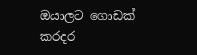ඔයාලට ගොඩක් කරදර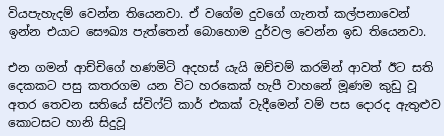වියපැහැදම් වෙන්න තියෙනවා. ඒ වගේම දුවගේ ගැනත් කල්පනාවෙන් ඉන්න එයාට සෞඛ්‍ය පැත්තෙන් බොහොම දුර්වල වෙන්න ඉඩ තියෙනවා.

එන ගමන් ආච්චිගේ හණමිටි අදහස් යැයි ඔච්චම් කරමින් ආවත් ඊට සති දෙකකට පසු කතරගම යන විට හරකෙක් හැපී වාහනේ මූණම කුඩු වූ අතර තෙවන සතියේ ස්විෆ්ට් කාර් එකක් වැදීමෙන් වම් පස දොරද ඇතුළුව කොටසට හානි සිදුවූ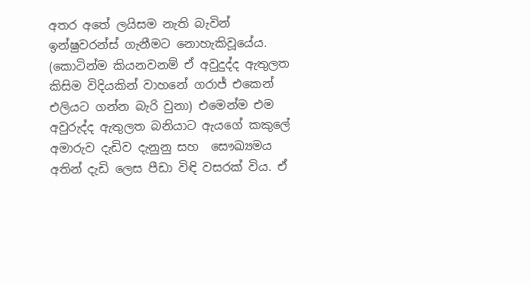අතර අතේ ලයිසම නැති බැවින් ඉන්ෂුවරන්ස් ගැනීමට නොහැකිවූයේය. (කොටින්ම කියනවනම් ඒ අවුදුද්ද ඇතුලත කිසිම විදියකින් වාහනේ ගරාජ් එකෙන් එලියට ගන්න බැරි වුනා) එමෙන්ම එම අවුරුද්ද ඇතුලත බනියාට ඇයගේ කකුලේ අමාරුව දැඩිව දැනුනු සහ  සෞඛ්‍යමය අතින් දැඩි ලෙස පීඩා විඳි වසරක් විය. ඒ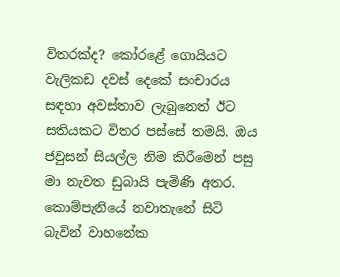විතරක්ද? කෝරළේ ගොයියට වැලිකඩ දවස් දෙකේ සංචාරය සඳහා අවස්තාව ලැබුනෙත් ඊට සතියකට විතර පස්සේ තමයි. ඔය  ජවුසන් සියල්ල නිම කිරීමෙන් පසු මා නැවත ඩුබායි පැමිණි අතර. කොම්පැනියේ නවාතැනේ සිටි බැවින් වාහනේක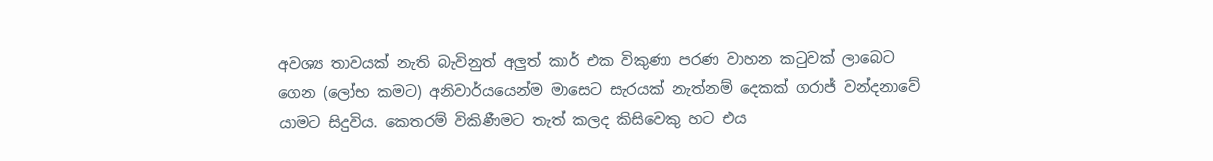අවශ්‍ය තාවයක් නැති බැවිනුත් අලුත් කාර් එක විකුණා පරණ වාහන කටුවක් ලාබෙට ගෙන (ලෝභ කමට) අනිවාර්යයෙන්ම මාසෙට සැරයක් නැත්නම් දෙකක් ගරාජ් වන්දනාවේ යාමට සිදුවිය. කෙතරම් විකිණීමට තැත් කලද කිසිවෙකු හට එය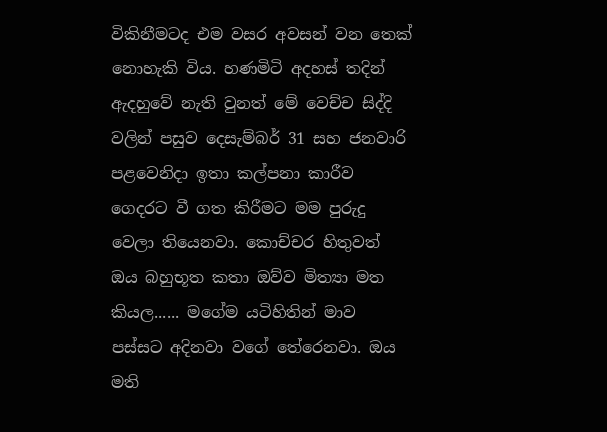විකිනීමටද එම වසර අවසන් වන තෙක් නොහැකි විය. හණමිටි අදහස් තදින් ඇදහුවේ නැති වුනත් මේ වෙච්ච සිද්දි වලින් පසුව දෙසැම්බර් 31 සහ ජනවාරි පළවෙනිදා ඉතා කල්පනා කාරීව ගෙදරට වී ගත කිරීමට මම පුරුදු වෙලා තියෙනවා. කොච්චර හිතුවත් ඔය බහුභූත කතා ඔව්ව මිත්‍යා මත කියල...... මගේම යටිහිතින් මාව පස්සට අදිනවා වගේ තේරෙනවා. ඔය මති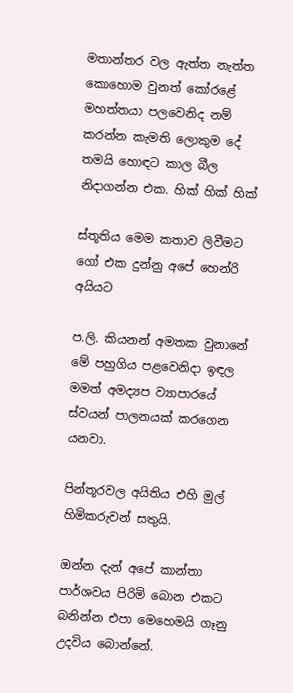මතාන්තර වල ඇත්ත නැත්ත කොහොම වුනත් කෝරළේ මහත්තයා පලවෙනිද නම් කරන්න කැමති ලොකුම දේ තමයි හොඳට කාල බීල නිදාගන්න එක. හික් හික් හික්

ස්තූතිය මෙම කතාව ලිවීමට ගෝ එක දුන්නු අපේ හෙන්රි අයියට

ප.ලි. කියනන් අමතක වුනානේ මේ පහුගිය පළවෙනිදා ඉඳල මමත් අමද්‍යප ව්‍යාපාරයේ ස්වයන් පාලනයක් කරගෙන යනවා.

පින්තූරවල අයිතිය එහි මුල් හිමිකරුවන් සතුයි.

ඔන්න දැන් අපේ කාන්තා පාර්ශවය පිරිමි බොන එකට බනින්න එපා මෙහෙමයි ගෑනු උදවිය බොන්නේ.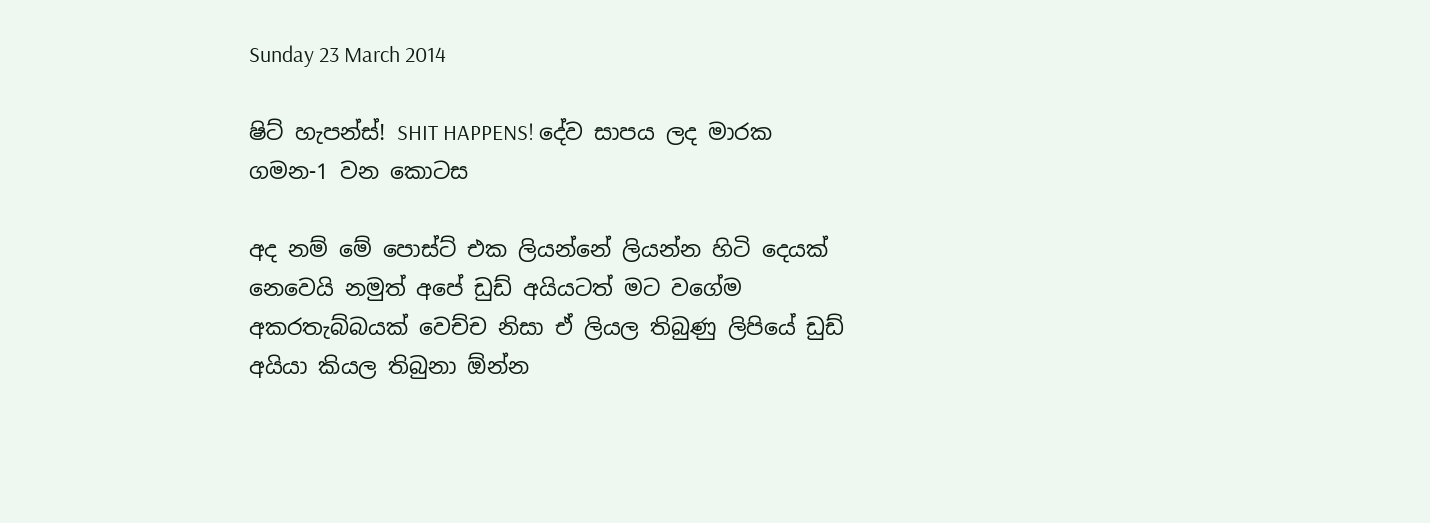Sunday 23 March 2014

ෂිට් හැපන්ස්! SHIT HAPPENS! දේව සාපය ලද මාරක ගමන-1 වන කොටස

අද නම් මේ පොස්ට් එක ලියන්නේ ලියන්න හිටි දෙයක් නෙවෙයි නමුත් අපේ ඩුඩ් අයියටත් මට වගේම අකරතැබ්බයක් වෙච්ච නිසා ඒ ලියල තිබුණු ලිපියේ ඩුඩ් අයියා කියල තිබුනා ඕන්න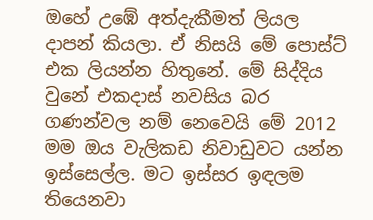ඔහේ උඹේ අත්දැකීමත් ලියල දාපන් කියලා. ඒ නිසයි මේ පොස්ට් එක ලියන්න හිතුනේ. මේ සිද්දිය වුනේ එකදාස් නවසිය බර ගණන්වල නම් නෙවෙයි මේ 2012 මම ඔය වැලිකඩ නිවාඩුවට යන්න ඉස්සෙල්ල. මට ඉස්සර ඉඳලම තියෙනවා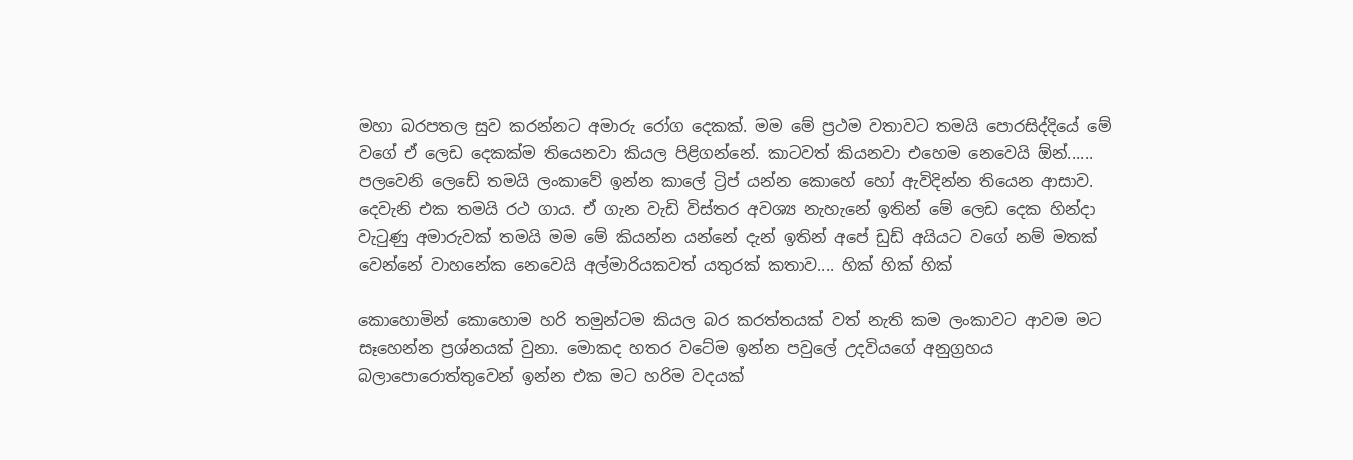මහා බරපතල සුව කරන්නට අමාරු රෝග දෙකක්. මම මේ ප්‍රථම වතාවට තමයි පොරසිද්දියේ මේ වගේ ඒ ලෙඩ දෙකක්ම තියෙනවා කියල පිළිගන්නේ. කාටවත් කියනවා එහෙම නෙවෙයි ඕන්...... පලවෙනි ලෙඩේ තමයි ලංකාවේ ඉන්න කාලේ ට්‍රිප් යන්න කොහේ හෝ ඇවිදින්න තියෙන ආසාව. දෙවැනි එක තමයි රථ ගාය. ඒ ගැන වැඩි විස්තර අවශ්‍ය නැහැනේ ඉතින් මේ ලෙඩ දෙක හින්දා වැටුණු අමාරුවක් තමයි මම මේ කියන්න යන්නේ දැන් ඉතින් අපේ ඩුඩ් අයියට වගේ නම් මතක් වෙන්නේ වාහනේක නෙවෙයි අල්මාරියකවත් යතුරක් කතාව.... හික් හික් හික්

කොහොමින් කොහොම හරි තමුන්ටම කියල බර කරත්තයක් වත් නැති කම ලංකාවට ආවම මට සෑහෙන්න ප්‍රශ්නයක් වුනා. මොකද හතර වටේම ඉන්න පවුලේ උදවියගේ අනුග්‍රහය බලාපොරොත්තුවෙන් ඉන්න එක මට හරිම වදයක්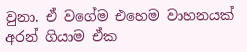වුනා. ඒ වගේම එහෙම වාහනයක් අරන් ගියාම ඒක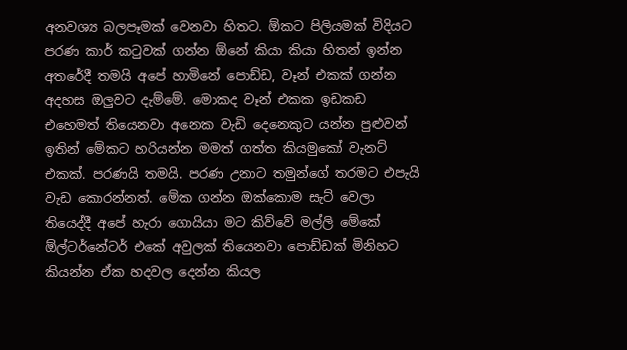අනවශ්‍ය බලපෑමක් වෙනවා හිතට. ඕකට පිලියමක් විදියට පරණ කාර් කටුවක් ගන්න ඕනේ කියා කියා හිතන් ඉන්න අතරේදී තමයි අපේ හාමිනේ පොඩ්ඩ, වෑන් එකක් ගන්න අදහස ඔලුවට දැම්මේ. මොකද වෑන් එකක ඉඩකඩ එහෙමත් තියෙනවා අනෙක වැඩි දෙනෙකුට යන්න පුළුවන් ඉතින් මේකට හරියන්න මමත් ගත්ත කියමුකෝ වැනට් එකක්. පරණයි තමයි. පරණ උනාට තමුන්ගේ තරමට එපැයි වැඩ කොරන්නත්. මේක ගන්න ඔක්කොම සැට් වෙලා තියෙද්දී අපේ හැරා ගොයියා මට කිව්වේ මල්ලි මේකේ ඕල්ටර්නේටර් එකේ අවුලක් තියෙනවා පොඩ්ඩක් මිනිහට කියන්න ඒක හදවල දෙන්න කියල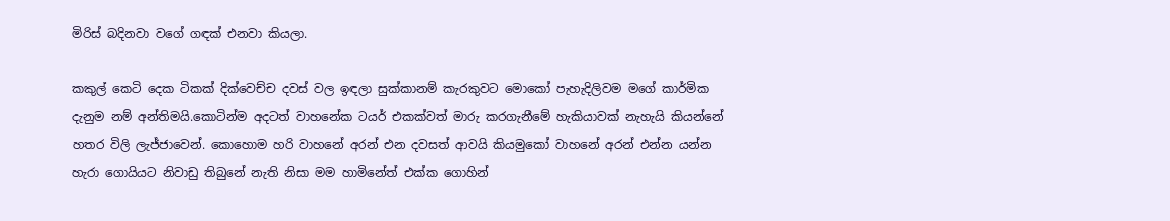මිරිස් බදිනවා වගේ ගඳක් එනවා කියලා.

කකුල් කෙටි දෙක ටිකක් දික්වෙච්ච දවස් වල ඉඳලා සුක්කානම් කැරකුවට මොකෝ පැහැදිලිවම මගේ කාර්මික දැනුම නම් අන්තිමයි.කොටින්ම අදටත් වාහනේක ටයර් එකක්වත් මාරු කරගැනීමේ හැකියාවක් නැහැයි කියන්නේ හතර විලි ලැජ්ජාවෙන්. කොහොම හරි වාහනේ අරන් එන දවසත් ආවයි කියමුකෝ වාහනේ අරන් එන්න යන්න හැරා ගොයියට නිවාඩු තිබුනේ නැති නිසා මම හාමිනේත් එක්ක ගොහින්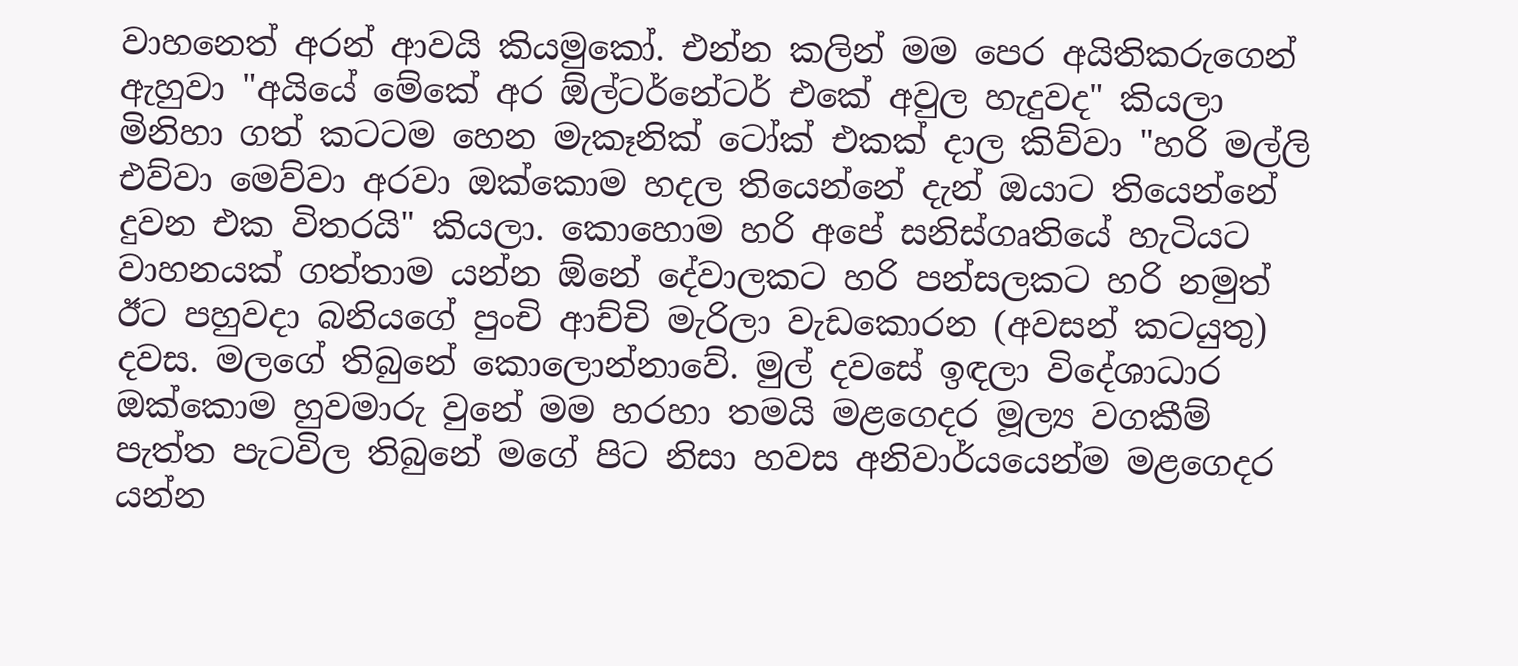වාහනෙත් අරන් ආවයි කියමුකෝ. එන්න කලින් මම පෙර අයිතිකරුගෙන් ඇහුවා "අයියේ මේකේ අර ඕල්ටර්නේටර් එකේ අවුල හැදුවද" කියලා මිනිහා ගත් කටටම හෙන මැකෑනික් ටෝක් එකක් දාල කිව්වා "හරි මල්ලි එව්වා මෙව්වා අරවා ඔක්කොම හදල තියෙන්නේ දැන් ඔයාට තියෙන්නේ දුවන එක විතරයි" කියලා. කොහොම හරි අපේ සනිස්ගෘතියේ හැටියට වාහනයක් ගත්තාම යන්න ඕනේ දේවාලකට හරි පන්සලකට හරි නමුත් ඊට පහුවදා බනියගේ පුංචි ආච්චි මැරිලා වැඩකොරන (අවසන් කටයුතු) දවස. මලගේ තිබුනේ කොලොන්නාවේ. මුල් දවසේ ඉඳලා විදේශාධාර ඔක්කොම හුවමාරු වුනේ මම හරහා තමයි මළගෙදර මූල්‍ය වගකීම් පැත්ත පැටවිල තිබුනේ මගේ පිට නිසා හවස අනිවාර්යයෙන්ම මළගෙදර යන්න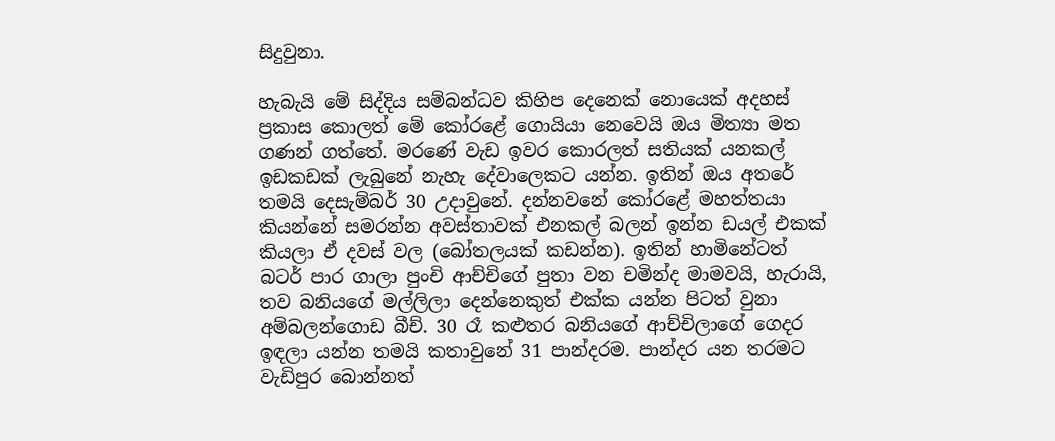සිදුවුනා.

හැබැයි මේ සිද්දිය සම්බන්ධව කිහිප දෙනෙක් නොයෙක් අදහස් ප්‍රකාස කොලත් මේ කෝරළේ ගොයියා නෙවෙයි ඔය මිත්‍යා මත ගණන් ගත්තේ. මරණේ වැඩ ඉවර කොරලත් සතියක් යනකල් ඉඩකඩක් ලැබුනේ නැහැ දේවාලෙකට යන්න. ඉතින් ඔය අතරේ තමයි දෙසැම්බර් 30 උදාවුනේ. දන්නවනේ කෝරළේ මහත්තයා කියන්නේ සමරන්න අවස්තාවක් එනකල් බලන් ඉන්න ඩයල් එකක් කියලා ඒ දවස් වල (බෝතලයක් කඩන්න). ඉතින් හාමිනේටත් බටර් පාර ගාලා පුංචි ආච්චිගේ පුතා වන චමින්ද මාමවයි, හැරායි, තව බනියගේ මල්ලිලා දෙන්නෙකුත් එක්ක යන්න පිටත් වුනා අම්බලන්ගොඩ බීච්. 30 රෑ කළුතර බනියගේ ආච්චිලාගේ ගෙදර ඉඳලා යන්න තමයි කතාවුනේ 31 පාන්දරම. පාන්දර යන තරමට වැඩිපුර බොන්නත්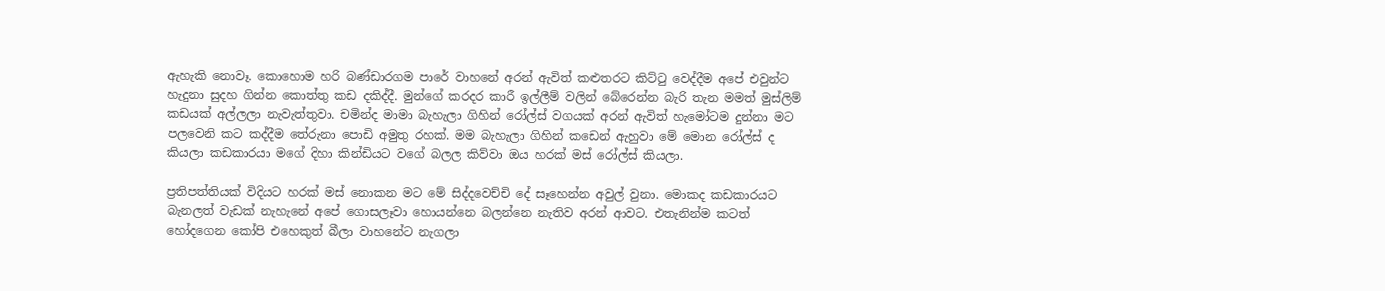ඇහැකි නොවෑ. කොහොම හරි බණ්ඩාරගම පාරේ වාහනේ අරන් ඇවිත් කළුතරට කිට්ටු වෙද්දීම අපේ එවුන්ට හැදුනා සුදහ ගින්න කොත්තු කඩ දකිද්දී. මුන්ගේ කරදර කාරී ඉල්ලීම් වලින් බේරෙන්න බැරි තැන මමත් මුස්ලිම් කඩයක් අල්ලලා නැවැත්තුවා. චමින්ද මාමා බැහැලා ගිහින් රෝල්ස් වගයක් අරන් ඇවිත් හැමෝටම දුන්නා මට පලවෙනි කට කද්දීම තේරුනා පොඩි අමුතු රහක්. මම බැහැලා ගිහින් කඩෙන් ඇහුවා මේ මොන රෝල්ස් ද කියලා කඩකාරයා මගේ දිහා කින්ඩියට වගේ බලල කිව්වා ඔය හරක් මස් රෝල්ස් කියලා.

ප්‍රතිපත්තියක් විදියට හරක් මස් නොකන මට මේ සිද්දවෙච්චි දේ සෑහෙන්න අවුල් වුනා. මොකද කඩකාරයට බැනලත් වැඩක් නැහැනේ අපේ ගොසලෑවා හොයන්නෙ බලන්නෙ නැතිව අරන් ආවට. එතැනින්ම කටත් හෝදගෙන කෝපි එහෙකුත් බීලා වාහනේට නැගලා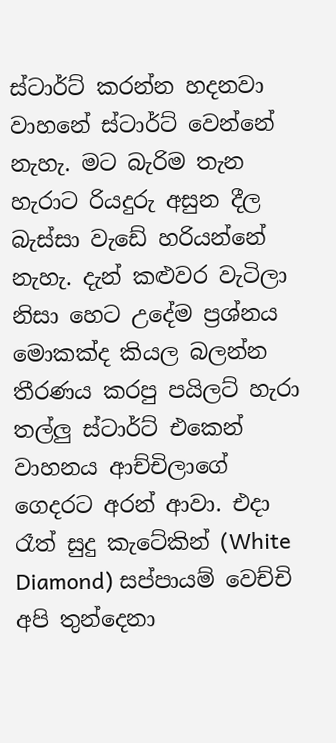ස්ටාර්ට් කරන්න හදනවා වාහනේ ස්ටාර්ට් වෙන්නේ නැහැ. මට බැරිම තැන හැරාට රියදුරු අසුන දීල බැස්සා වැඩේ හරියන්නේ නැහැ. දැන් කළුවර වැටිලා නිසා හෙට උදේම ප්‍රශ්නය මොකක්ද කියල බලන්න තීරණය කරපු පයිලට් හැරා තල්ලු ස්ටාර්ට් එකෙන් වාහනය ආච්චිලාගේ ගෙදරට අරන් ආවා. එදා රෑත් සුදු කැටේකින් (White Diamond) සප්පායම් වෙච්චි අපි තුන්දෙනා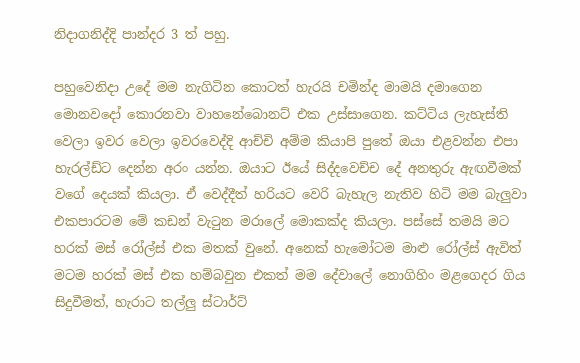නිදාගනිද්දි පාන්දර 3 ත් පහු.

පහුවෙනිදා උදේ මම නැගිටින කොටත් හැරයි චමින්ද මාමයි දමාගෙන මොනවදෝ කොරනවා වාහනේබොනට් එක උස්සාගෙන. කට්ටිය ලැහැස්ති වෙලා ඉවර වෙලා ඉවරවෙද්දි ආච්චි අම්ම කියාපි පුතේ ඔයා එළවන්න එපා හැරල්ඩ්ට දෙන්න අරං යන්න. ඔයාට ඊයේ සිද්දවෙච්ච දේ අනතුරු ඇඟවීමක් වගේ දෙයක් කියලා. ඒ වෙද්දීත් හරියට වෙරි බැහැල නැතිව හිටි මම බැලුවා එකපාරටම මේ කඩන් වැටුන මරාලේ මොකක්ද කියලා. පස්සේ තමයි මට හරක් මස් රෝල්ස් එක මතක් වුනේ. අනෙක් හැමෝටම මාළු රෝල්ස් ඇවිත් මටම හරක් මස් එක හම්බවුන එකත් මම දේවාලේ නොගිහිං මළගෙදර ගිය සිදුවීමත්, හැරාට තල්ලු ස්ටාර්ට්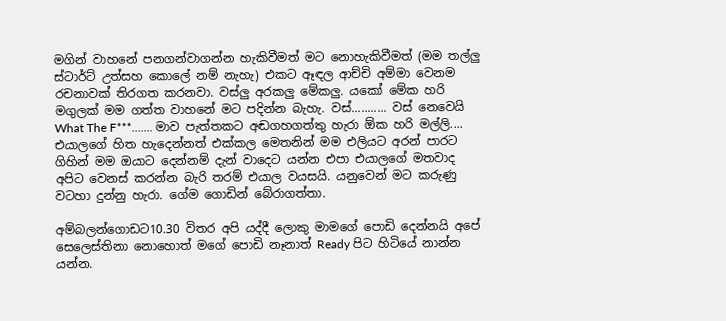මගින් වාහනේ පනගන්වාගන්න හැකිවීමත් මට නොහැකිවීමත් (මම තල්ලු ස්ටාර්ට් උත්සහ කොලේ නම් නැහැ) එකට ඈඳල ආච්චි අම්මා වෙනම රචනාවක් තිරගත කරනවා. වස්ලු අරකලු මේකලු. යකෝ මේක හරි මගුලක් මම ගත්ත වාහනේ මට පදින්න බැහැ. වස්........... වස් නෙවෙයි What The F***....... මාව පැත්තකට අඬගහගත්තු හැරා ඕක හරි මල්ලි....  එයාලගේ හිත හැදෙන්නත් එක්කල මෙතනින් මම එලියට අරන් පාරට ගිහින් මම ඔයාට දෙන්නම් දැන් වාදෙට යන්න එපා එයාලගේ මතවාද අපිට වෙනස් කරන්න බැරි තරම් එයාල වයසයි. යනුවෙන් මට කරුණු වටහා දුන්නු හැරා. ගේම ගොඩින් බේරාගත්තා.

අම්බලන්ගොඩට10.30 විතර අපි යද්දී ලොකු මාමගේ පොඩි දෙන්නයි අපේ සෙලෙස්තිනා නොහොත් මගේ පොඩි නෑනාත් Ready පිට හිටියේ නාන්න යන්න.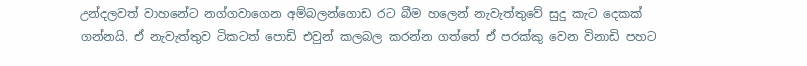උන්දලවත් වාහනේට නග්ගවාගෙන අම්බලන්ගොඩ රට බීම හලෙන් නැවැත්තුවේ සුදු කැට දෙකක් ගන්නයි. ඒ නැවැත්තුව ටිකටත් පොඩි එවුන් කලබල කරන්න ගත්තේ ඒ පරක්කු වෙන විනාඩි පහට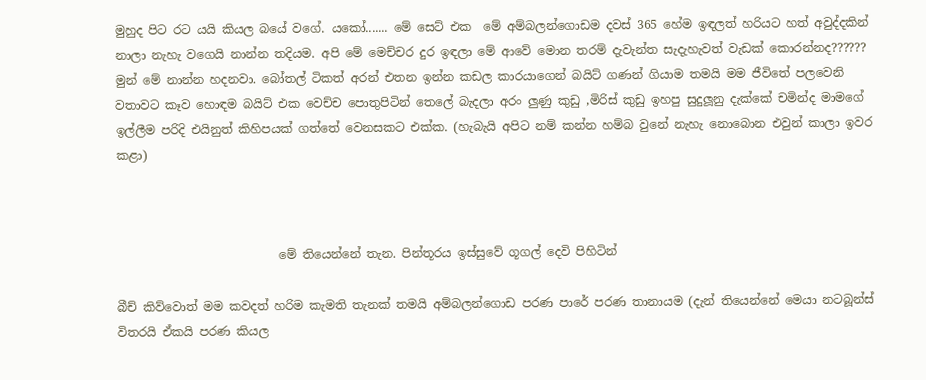මුහුද පිට රට යයි කියල බයේ වගේ. යකෝ....... මේ සෙට් එක  මේ අම්බලන්ගොඩම දවස් 365 හේම ඉඳලත් හරියට හත් අවුද්දකින් නාලා නැහැ වගෙයි නාන්න තදියම. අපි මේ මෙච්චර දුර ඉඳලා මේ ආවේ මොන තරම් දැවැන්ත සැදැහැවත් වැඩක් කොරන්නද?????? මුන් මේ නාන්න හදනවා. බෝතල් ටිකත් අරන් එතන ඉන්න කඩල කාරයාගෙන් බයිට් ගණන් ගියාම තමයි මම ජීවිතේ පලවෙනි වතාවට කෑව හොඳම බයිට් එක වෙච්ච පොතුපිටින් තෙලේ බැදලා අරං ලුණු කුඩු ,මිරිස් කුඩු ඉහපු සුදුලූනු දැක්කේ චමින්ද මාමගේ ඉල්ලීම පරිදි එයිනුත් කිහිපයක් ගත්තේ වෙනසකට එක්ක. (හැබැයි අපිට නම් කන්න හම්බ වුනේ නැහැ නොබොන එවුන් කාලා ඉවර කළා)



                           මේ තියෙන්නේ තැන. පින්තූරය ඉස්සුවේ ගූගල් දෙවි පිහිටින්

බීච් කිව්වොත් මම කවදත් හරිම කැමති තැනක් තමයි අම්බලන්ගොඩ පරණ පාරේ පරණ තානායම (දැන් තියෙන්නේ මෙයා නටබූන්ස් විතරයි ඒකයි පරණ කියල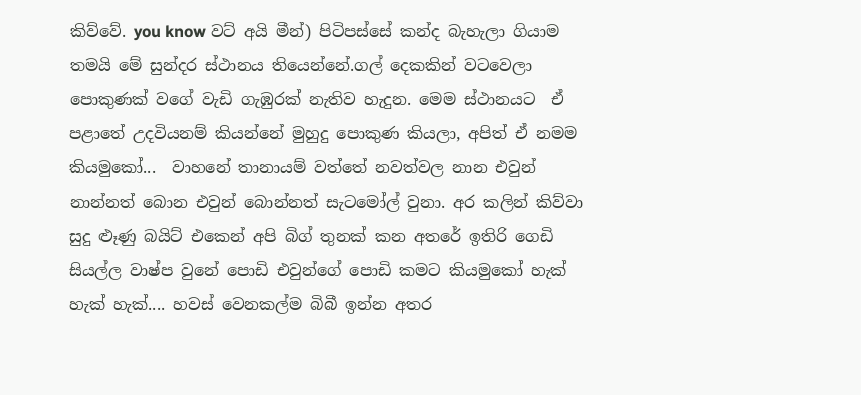කිව්වේ. you know වට් අයි මීන්) පිටිපස්සේ කන්ද බැහැලා ගියාම තමයි මේ සුන්දර ස්ථානය තියෙන්නේ.ගල් දෙකකින් වටවෙලා පොකුණක් වගේ වැඩි ගැඹුරක් නැතිව හැදුන. මෙම ස්ථානයට  ඒ පළාතේ උදවියනම් කියන්නේ මුහුදු පොකුණ කියලා, අපිත් ඒ නමම කියමුකෝ...  වාහනේ තානායම් වත්තේ නවත්වල නාන එවුන් නාන්නත් බොන එවුන් බොන්නත් සැටමෝල් වුනා. අර කලින් කිව්වා සුදු ළූණු බයිට් එකෙන් අපි බිග් තුනක් කන අතරේ ඉතිරි ගෙඩි සියල්ල වාෂ්ප වුනේ පොඩි එවුන්ගේ පොඩි කමට කියමුකෝ හැක් හැක් හැක්.... හවස් වෙනකල්ම බිබී ඉන්න අතර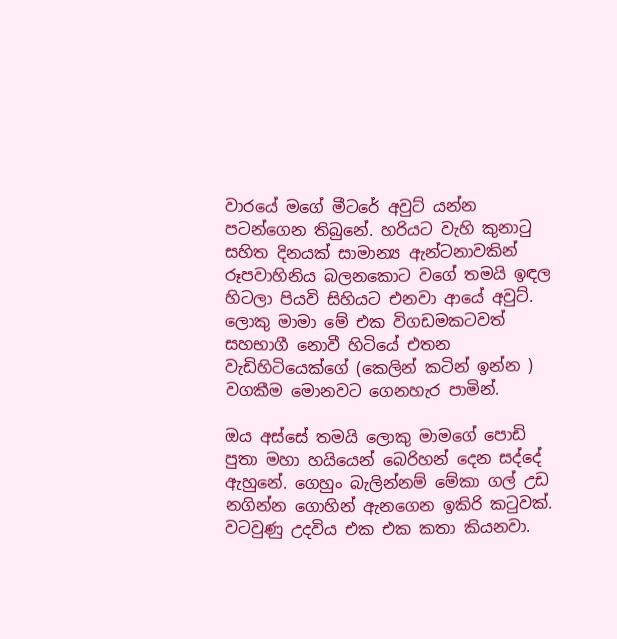වාරයේ මගේ මීටරේ අවුට් යන්න පටන්ගෙන තිබුනේ. හරියට වැහි කුනාටු සහිත දිනයක් සාමාන්‍ය ඇන්ටනාවකින් රූපවාහිනිය බලනකොට වගේ තමයි ඉඳල හිටලා පියවි සිහියට එනවා ආයේ අවුට්. ලොකු මාමා මේ එක විගඩමකටවත් සහභාගී නොවී හිටියේ එතන වැඩිහිටියෙක්ගේ (කෙලින් කටින් ඉන්න ) වගකීම මොනවට ගෙනහැර පාමින්.

ඔය අස්සේ තමයි ලොකු මාමගේ පොඩි පුතා මහා හයියෙන් බෙරිහන් දෙන සද්දේ ඇහුනේ. ගෙහුං බැලින්නම් මේකා ගල් උඩ නගින්න ගොහින් ඇනගෙන ඉකිරි කටුවක්. වටවුණු උදවිය එක එක කතා කියනවා.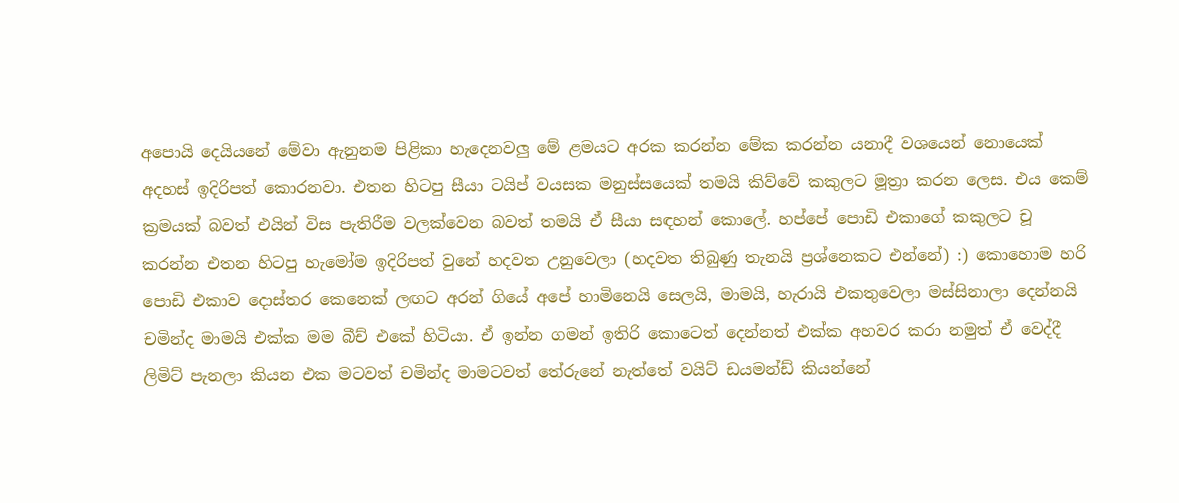අපොයි දෙයියනේ මේවා ඇනුනම පිළිකා හැදෙනවලු මේ ළමයට අරක කරන්න මේක කරන්න යනාදී වශයෙන් නොයෙක් අදහස් ඉදිරිපත් කොරනවා. එතන හිටපු සීයා ටයිප් වයසක මනුස්සයෙක් තමයි කිව්වේ කකුලට මූත්‍රා කරන ලෙස. එය කෙම් ක්‍රමයක් බවත් එයින් විස පැතිරීම වලක්වෙන බවත් තමයි ඒ සීයා සඳහන් කොලේ. හප්පේ පොඩි එකාගේ කකුලට චූ කරන්න එතන හිටපු හැමෝම ඉදිරිපත් වුනේ හදවත උනුවෙලා (හදවත තිබුණු තැනයි ප්‍රශ්නෙකට එන්නේ) :) කොහොම හරි පොඩි එකාව දොස්තර කෙනෙක් ලඟට අරන් ගියේ අපේ හාමිනෙයි සෙලයි, මාමයි, හැරායි එකතුවෙලා මස්සිනාලා දෙන්නයි චමින්ද මාමයි එක්ක මම බීච් එකේ හිටියා. ඒ ඉන්න ගමන් ඉතිරි කොටෙත් දෙන්නත් එක්ක අහවර කරා නමුත් ඒ වෙද්දී ලිමිට් පැනලා කියන එක මටවත් චමින්ද මාමටවත් තේරුනේ නැත්තේ වයිට් ඩයමන්ඩ් කියන්නේ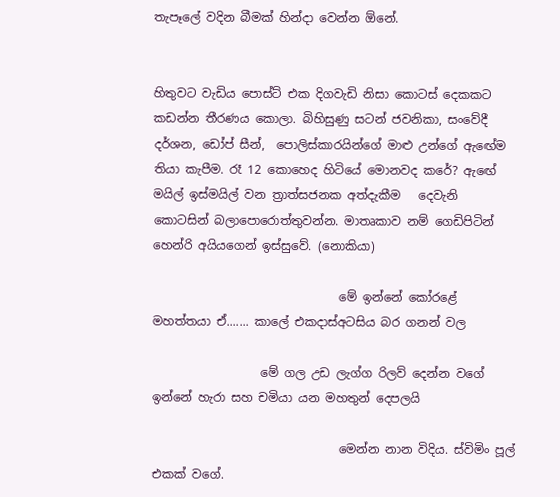තැපෑලේ වදින බීමක් හින්දා වෙන්න ඕනේ.


හිතුවට වැඩිය පොස්ට් එක දිගවැඩි නිසා කොටස් දෙකකට කඩන්න තීරණය කොලා. බිහිසුණු සටන් ජවනිකා, සංවේදී දර්ශන, ඩෝප් සීන්,  පොලිස්කාරයින්ගේ මාළු උන්ගේ ඇඟේම තියා කැපීම. රෑ 12 කොහෙද හිටියේ මොනවද කරේ? ඇඟේ මයිල් ඉස්මයිල් වන ත්‍රාත්සජනක අත්දැකීම   දෙවැනි කොටසින් බලාපොරොත්තුවන්න. මාතෘකාව නම් ගෙඩිපිටින් හෙන්රි අයියගෙන් ඉස්සුවේ. (නොකියා)

                               මේ ඉන්නේ කෝරළේ මහත්තයා ඒ....... කාලේ එකදාස්අටසිය බර ගනන් වල

                  මේ ගල උඩ ලැග්ග රිලව් දෙන්න වගේ ඉන්නේ හැරා සහ චමියා යන මහතුන් දෙපලයි

                               මෙන්න නාන විදිය. ස්විමිං පූල් එකක් වගේ.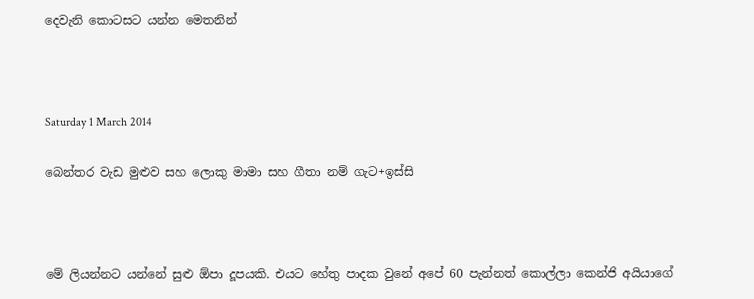දෙවැනි කොටසට යන්න මෙතනින්



Saturday 1 March 2014

බෙන්තර වැඩ මුළුව සහ ලොකු මාමා සහ ගීතා නම් ගැට+ඉස්සි



මේ ලියන්නට යන්නේ සුළු ඕපා දූපයකි. එයට හේතු පාදක වුනේ අපේ 60 පැන්නත් කොල්ලා කෙන්ජි අයියාගේ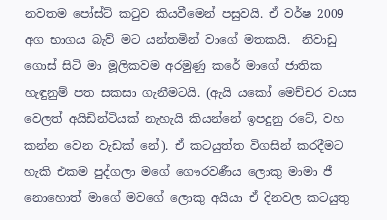නවතම පෝස්ට් කටුව කියවීමෙන් පසුවයි. ඒ වර්ෂ 2009 අග භාගය බැව් මට යන්තමින් වාගේ මතකයි.  නිවාඩු ගොස් සිටි මා මූලිකවම අරමුණු කරේ මාගේ ජාතික හැඳුනුම් පත සකසා ගැනීමටයි. (ඇයි යකෝ මෙච්චර වයස වෙලත් අයිඩින්ටියක් නැහැයි කියන්නේ ඉපදුනු රටේ, වහ කන්න වෙන වැඩක් නේ). ඒ කටයුත්ත විගසින් කරදීමට හැකි එකම පුද්ගලා මගේ ගෞරවණීය ලොකු මාමා ජී නොහොත් මාගේ මවගේ ලොකු අයියා ඒ දිනවල කටයුතු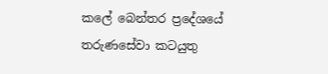කලේ බෙන්තර ප්‍රදේශයේ තරුණසේවා කටයුතු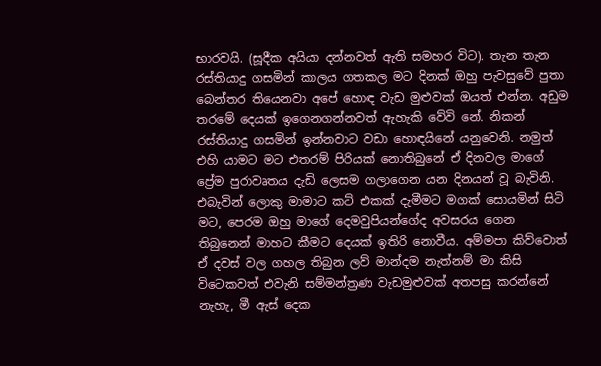භාරවයි. (සූදීක අයියා දන්නවත් ඇති සමහර විට). තැන තැන රස්තියාදු ගසමින් කාලය ගතකල මට දිනක් ඔහු පැවසුවේ පුතා බෙන්තර තියෙනවා අපේ හොඳ වැඩ මුළුවක් ඔයත් එන්න. අඩුම තරමේ දෙයක් ඉගෙනගන්නවත් ඇහැකි වේවි නේ. නිකන් රස්තියාදු ගසමින් ඉන්නවාට වඩා හොඳයිනේ යනුවෙනි. නමුත් එහි යාමට මට එතරම් පිරියක් නොතිබුනේ ඒ දිනවල මාගේ ප්‍රේම පුරාවෘතය දැඩි ලෙසම ගලාගෙන යන දිනයන් වූ බැවිනි. එබැවින් ලොකු මාමාට කට් එකක් දැමීමට මගක් සොයමින් සිටි මට, පෙරම ඔහු මාගේ දෙමවුපියන්ගේද අවසරය ගෙන තිබුනෙන් මාහට කීමට දෙයක් ඉතිරි නොවීය. අම්මපා කිව්වොත් ඒ දවස් වල ගහල තිබුන ලව් මාන්දම නැත්නම් මා කිසි විටෙකවත් එවැනි සම්මන්ත්‍රණ වැඩමුළුවක් අතපසු කරන්නේ නැහැ, මී ඇස් දෙක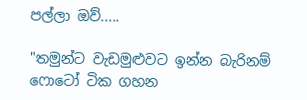පල්ලා ඔව්.....

"තමුන්ට වැඩමුළුවට ඉන්න බැරිනම් ෆොටෝ ටික ගහන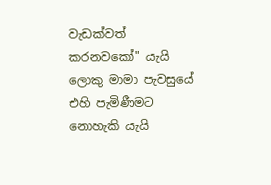වැඩක්වත් කරනවකෝ" යැයි ලොකු මාමා පැවසුයේ එහි පැමිණීමට නොහැකි යැයි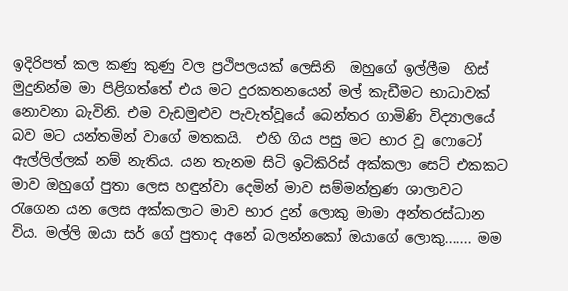ඉදිරිපත් කල කණු කුණු වල ප්‍රථිපලයක් ලෙසිනි  ඔහුගේ ඉල්ලීම  හිස් මුදුනින්ම මා පිළිගත්තේ එය මට දුරකතනයෙන් මල් කැඩීමට භාධාවක් නොවනා බැවිනි. එම වැඩමුළුව පැවැත්වූයේ බෙන්තර ගාමිණි විද්‍යාලයේ බව මට යන්තමින් වාගේ මතකයි.  එහි ගිය පසු මට භාර වූ ෆොටෝ ඇල්ලිල්ලක් නම් නැතිය. යන තැනම සිටි ඉටිකිරිස් අක්කලා සෙට් එකකට මාව ඔහුගේ පුතා ලෙස හඳුන්වා දෙමින් මාව සම්මන්ත්‍රණ ශාලාවට රැගෙන යන ලෙස අක්කලාට මාව භාර දුන් ලොකු මාමා අන්තරස්ධාන විය. මල්ලි ඔයා සර් ගේ පුතාද අනේ බලන්නකෝ ඔයාගේ ලොකු....... මම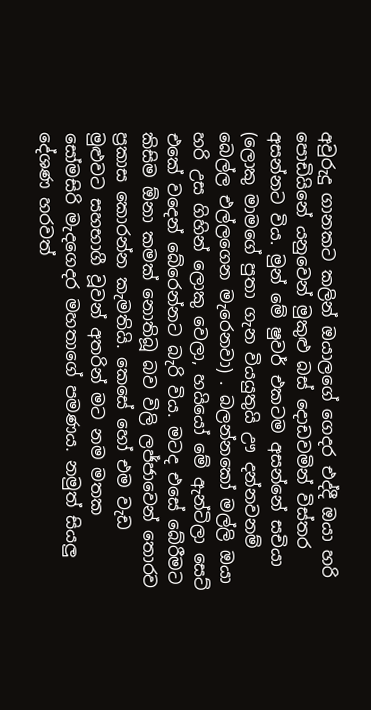අවුරුදු ගානකට කලින් ඔයාලගේ ගෙදර එද්දී ඔයා හරි පොඩියිනේ යනුවෙන් මුකුළු බස් දොඩවමින් විස්තර අසන්නට විය. මුන් මේ ෂුවර් එකටම අසන්නේ සචියා (ලොකු මාමගේ පුතා ගැන වියයුතුයි ඌ දන්නවනම් බෙල්ල එල්ලගෙන මැරෙනවා) . බලන්නකෝ මල්ලි ඔයා හරි උස ගිහින් ලොකු වෙලා, හයියෝ මේ ඇන්ටිලා සෙට් එකේ වදෙන් බේරෙන්නට බැරි විය. මටද එසේ බේරීමට කිසිම ඕනා කමක් නොතිබූ බව විලි ලජ්ජාවෙන් තොරව ප්‍රකාස කොරන්න කැමතියි. කෙසේ හෝ එම වැඩ මුළුවට සහභාගී වූවන් අතරින් මට නම මතක සෝමසිරි මැදගෙදර මහතාගේ පමණය. නමුත් සියලු දේශණ හරවත්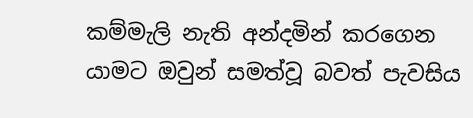කම්මැලි නැති අන්දමින් කරගෙන යාමට ඔවුන් සමත්වූ බවත් පැවසිය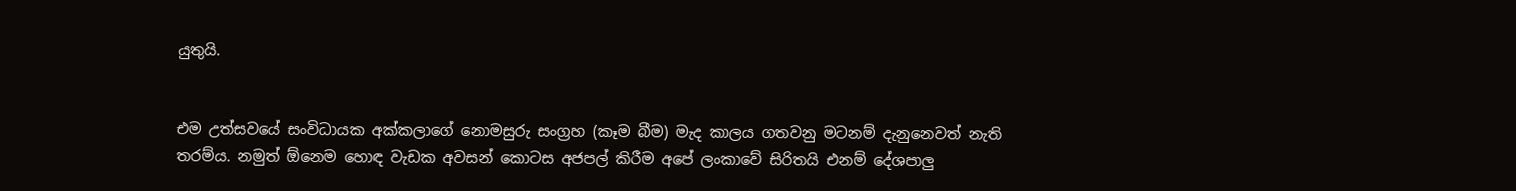යුතුයි.


එම උත්සවයේ සංවිධායක අක්කලාගේ නොමසුරු සංග්‍රහ (කෑම බීම) මැද කාලය ගතවනු මටනම් දැනුනෙවත් නැති තරම්ය. නමුත් ඕනෙම හොඳ වැඩක අවසන් කොටස අජපල් කිරීම අපේ ලංකාවේ සිරිතයි එනම් දේශපාලු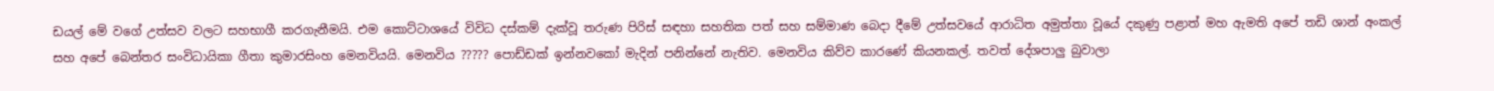ඩයල් මේ වගේ උත්සව වලට සහභාගී කරගැනීමයි. එම කොට්ටාශයේ විවිධ දස්කම් දැක්වූ තරුණ පිරිස් සඳහා සහතික පත් සහ සම්මාණ බෙදා දීමේ උත්සවයේ ආරාධිත අමුත්තා වූයේ දකුණු පළාත් මහ ඇමති අපේ තඩි ශාන් අංකල් සහ අපේ බෙන්තර සංවිධායිකා ගීතා කුමාරසිංහ මෙනවියයි. මෙනවිය ????? පොඩ්ඩක් ඉන්නවකෝ මැදින් පනින්නේ නැතිව. මෙනවිය කිව්ව කාරණේ කියනකල්. තවත් දේශපාලු බුවාලා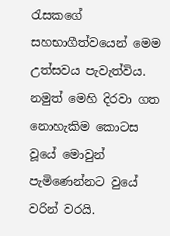රැසකගේ සහභාගීත්වයෙන් මෙම උත්සවය පැවැත්විය. නමුත් මෙහි දිරවා ගත නොහැකිම කොටස වූයේ මොවුන් පැමිණෙන්නට වුයේ වරින් වරයි.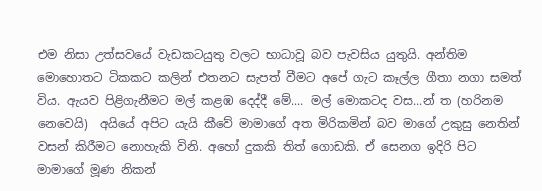එම නිසා උත්සවයේ වැඩකටයුතු වලට භාධාවූ බව පැවසිය යුතුයි. අන්තිම මොහොතට ටිකකට කලින් එතනට සැපත් වීමට අපේ ගැට කෑල්ල ගීතා නගා සමත් විය. ඇයව පිළිගැනීමට මල් කළඹ දෙද්දී මේ.... මල් මොකටද වස...න් ත (හරිනම නෙවෙයි)  අයියේ අපිට යැයි කීවේ මාමාගේ අත මිරිකමින් බව මාගේ උකුසු නෙතින් වසන් කිරීමට නොහැකි විනි. අහෝ දුකකි තිත් ගොඩකි. ඒ සෙනග ඉදිරි පිට මාමාගේ මූණ නිකන්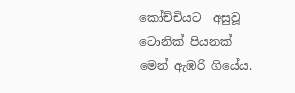කෝච්චියට  අසුවූ ටොනික් පියනක්  මෙන් ඇඹරි ගියේය.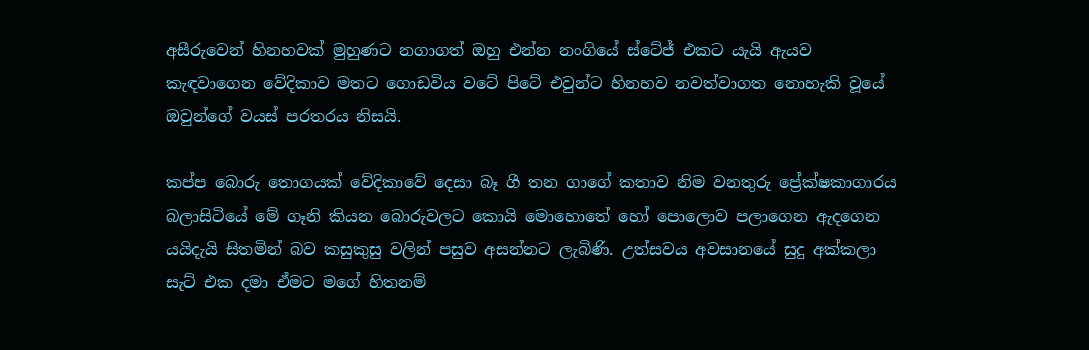අසීරුවෙන් හිනහවක් මුහුණට නගාගත් ඔහු එන්න නංගියේ ස්ටේජ් එකට යැයි ඇයව කැඳවාගෙන වේදිකාව මතට ගොඩවිය වටේ පිටේ එවුන්ට හිනහව නවත්වාගත නොහැකි වූයේ ඔවුන්ගේ වයස් පරතරය නිසයි.

කප්ප බොරු තොගයක් වේදිකාවේ දෙසා බෑ ගී තන ගාගේ කතාව නිම වනතුරු ප්‍රේක්ෂකාගාරය බලාසිටියේ මේ ගෑනි කියන බොරුවලට කොයි මොහොතේ හෝ පොලොව පලාගෙන ඇදගෙන යයිදැයි සිතමින් බව කසුකුසු වලින් පසුව අසන්නට ලැබිණි. උත්සවය අවසානයේ සුදු අක්කලා සැට් එක දමා ඒමට මගේ හිතනම්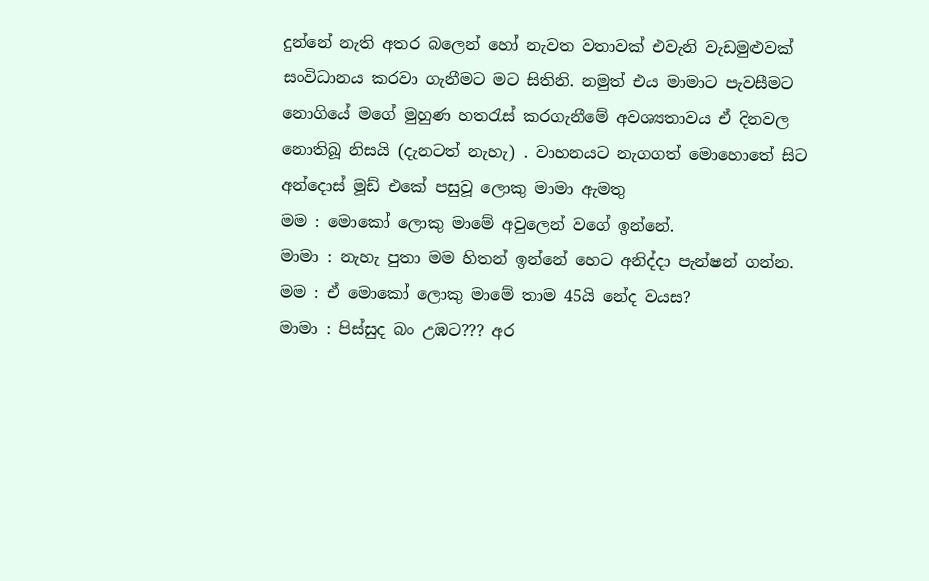දුන්නේ නැති අතර බලෙන් හෝ නැවත වතාවක් එවැනි වැඩමුළුවක් සංවිධානය කරවා ගැනීමට මට සිතිනි. නමුත් එය මාමාට පැවසීමට නොගියේ මගේ මුහුණ හතරැස් කරගැනීමේ අවශ්‍යතාවය ඒ දිනවල නොතිබූ නිසයි (දැනටත් නැහැ) . වාහනයට නැගගත් මොහොතේ සිට අන්දොස් මූඩ් එකේ පසුවූ ලොකු මාමා ඇමතු
මම : මොකෝ ලොකු මාමේ අවුලෙන් වගේ ඉන්නේ.
මාමා : නැහැ පුතා මම හිතන් ඉන්නේ හෙට අනිද්දා පැන්ෂන් ගන්න.
මම : ඒ මොකෝ ලොකු මාමේ තාම 45යි නේද වයස?
මාමා : පිස්සුද බං උඹට??? අර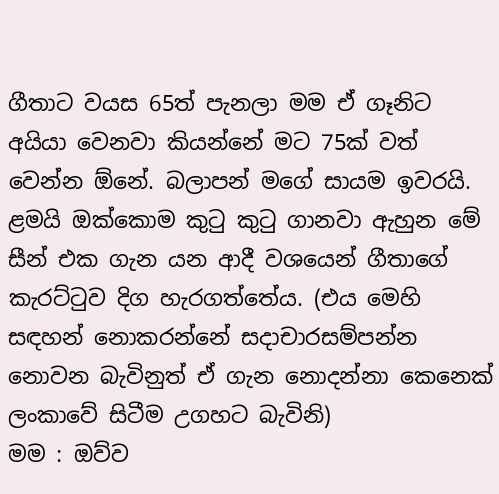ගීතාට වයස 65ත් පැනලා මම ඒ ගෑනිට අයියා වෙනවා කියන්නේ මට 75ක් වත් වෙන්න ඕනේ. බලාපන් මගේ සායම ඉවරයි. ළමයි ඔක්කොම කුටු කුටු ගානවා ඇහුන මේ සීන් එක ගැන යන ආදී වශයෙන් ගීතාගේ කැරට්ටුව දිග හැරගත්තේය. (එය මෙහි සඳහන් නොකරන්නේ සදාචාරසම්පන්න නොවන බැවිනුත් ඒ ගැන නොදන්නා කෙනෙක් ලංකාවේ සිටීම උගහට බැවිනි)
මම : ඔව්ව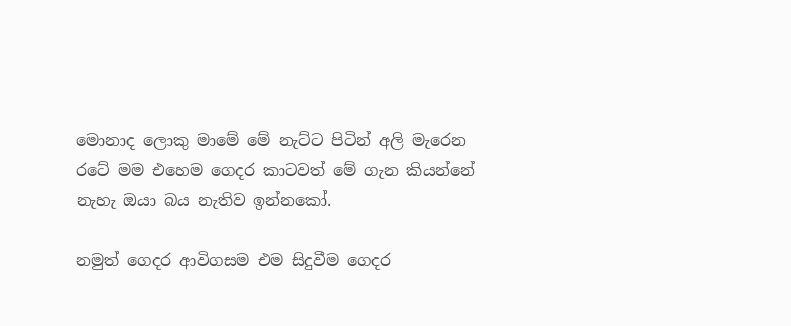මොනාද ලොකු මාමේ මේ නැට්ට පිටින් අලි මැරෙන රටේ මම එහෙම ගෙදර කාටවත් මේ ගැන කියන්නේ නැහැ ඔයා බය නැතිව ඉන්නකෝ.

නමුත් ගෙදර ආවිගසම එම සිදුවීම ගෙදර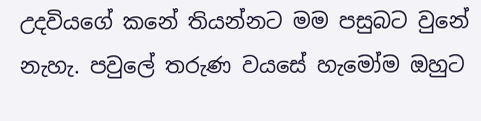උදවියගේ කනේ තියන්නට මම පසුබට වුනේ නැහැ. පවුලේ තරුණ වයසේ හැමෝම ඔහුට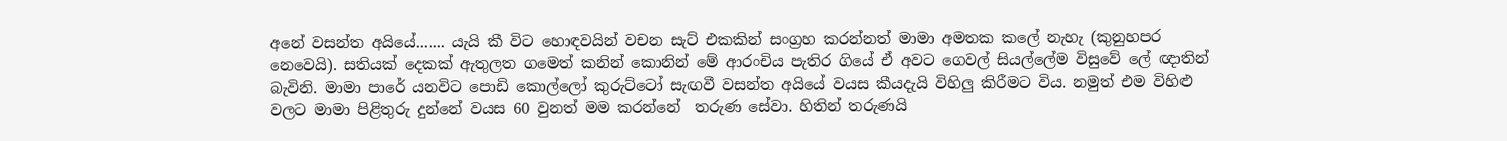අනේ වසන්ත අයියේ....... යැයි කී විට හොඳවයින් වචන සැට් එකකින් සංග්‍රහ කරන්නත් මාමා අමතක කලේ නැහැ (කුනුහපර නෙවෙයි). සතියක් දෙකක් ඇතුලත ගමෙත් කනින් කොනින් මේ ආරංචිය පැතිර ගියේ ඒ අවට ගෙවල් සියල්ලේම විසුවේ ලේ ඥාතින් බැවිනි. මාමා පාරේ යනවිට පොඩි කොල්ලෝ කුරුට්ටෝ සැඟවී වසන්ත අයියේ වයස කීයදැයි විහිලු කිරීමට විය. නමුත් එම විහිළු වලට මාමා පිළිතුරු දුන්නේ වයස 60 වුනත් මම කරන්නේ  තරුණ සේවා. හිතින් තරුණයි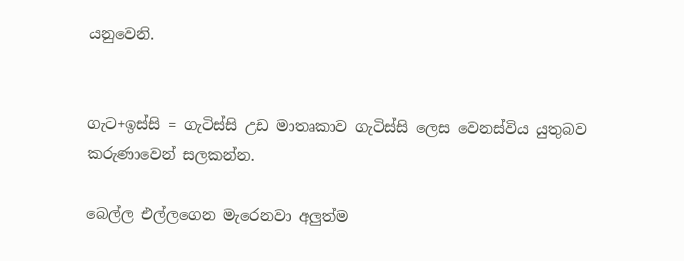යනුවෙනි.


ගැට+ඉස්සි = ගැටිස්සි උඩ මාතෘකාව ගැටිස්සි ලෙස වෙනස්විය යුතුබව කරුණාවෙන් සලකන්න.

බෙල්ල එල්ලගෙන මැරෙනවා අලුත්ම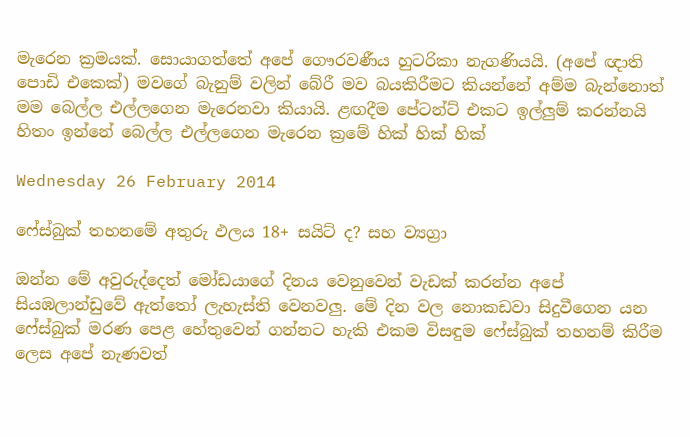මැරෙන ක්‍රමයක්. සොයාගත්තේ අපේ ගෞරවණීය හුටරිකා නැගණියයි. (අපේ ඥාති පොඩි එකෙක්) මවගේ බැනුම් වලින් බේරී මව බයකිරීමට කියන්නේ අම්ම බැන්නොත් මම බෙල්ල එල්ලගෙන මැරෙනවා කියායි. ළඟදීම පේටන්ට් එකට ඉල්ලුම් කරන්නයි හිතං ඉන්නේ බෙල්ල එල්ලගෙන මැරෙන ක්‍රමේ හික් හික් හික්

Wednesday 26 February 2014

ෆේස්බුක් තහනමේ අතුරු ඵලය 18+ සයිට් ද? සහ ව්‍යග්‍රා

ඔන්න මේ අවුරුද්දෙත් මෝඩයාගේ දිනය වෙනුවෙන් වැඩක් කරන්න අපේ සියඹලාන්ඩුවේ ඇත්තෝ ලැහැස්ති වෙනවලු. මේ දින වල නොකඩවා සිදුවීගෙන යන ෆේස්බුක් මරණ පෙළ හේතුවෙන් ගන්නට හැකි එකම විසඳුම ෆේස්බුක් තහනම් කිරීම ලෙස අපේ නැණවත්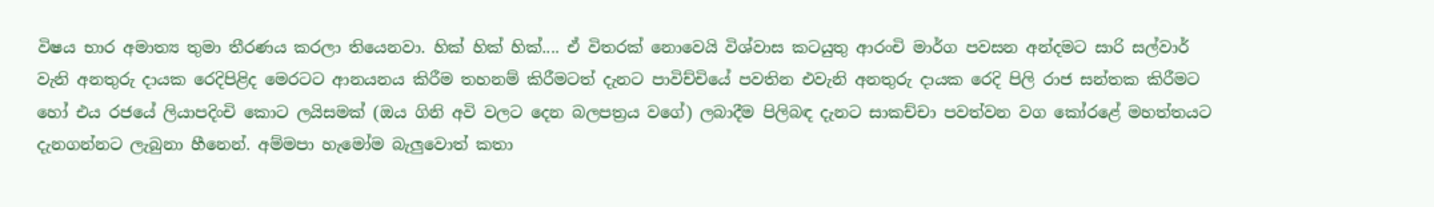විෂය භාර අමාත්‍ය තුමා තීරණය කරලා තියෙනවා. හික් හික් හික්.... ඒ විතරක් නොවෙයි විශ්වාස කටයුතු ආරංචි මාර්ග පවසන අන්දමට සාරි සල්වාර් වැනි අනතුරු දායක රෙදිපිළිද මෙරටට ආනයනය කිරීම තහනම් කිරීමටත් දැනට පාවිච්චියේ පවතින එවැනි අනතුරු දායක රෙදි පිලි රාජ සන්තක කිරීමට හෝ එය රජයේ ලියාපදිංචි කොට ලයිසමක් (ඔය ගිනි අවි වලට දෙන බලපත්‍රය වගේ) ලබාදීම පිලිබඳ දැනට සාකච්චා පවත්වන වග කෝරළේ මහත්තයට දැනගන්නට ලැබුනා හීනෙන්. අම්මපා හැමෝම බැලුවොත් කතා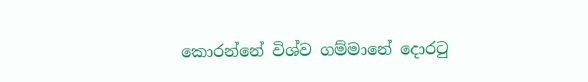කොරන්නේ විශ්ව ගම්මානේ දොරටු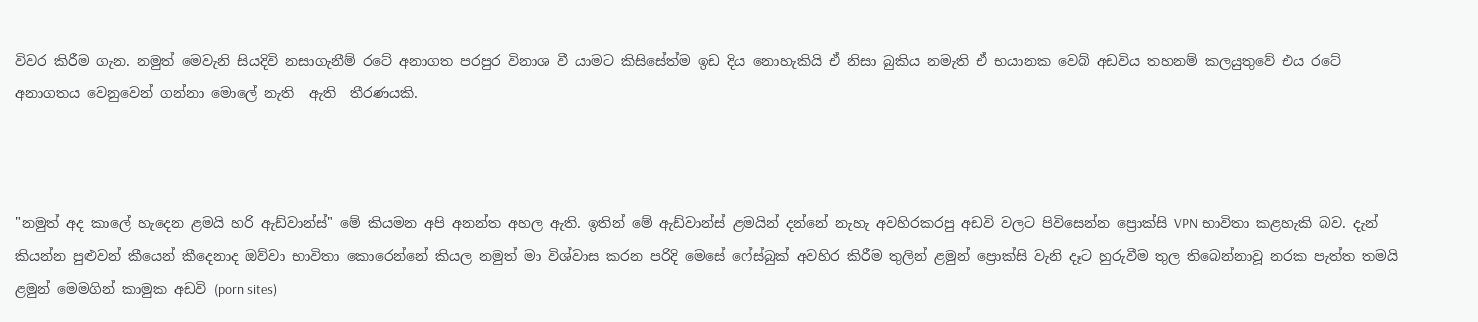විවර කිරීම ගැන. නමුත් මෙවැනි සියදිවි නසාගැනීම් රටේ අනාගත පරපුර විනාශ වී යාමට කිසිසේත්ම ඉඩ දිය නොහැකියි ඒ නිසා බුකිය නමැති ඒ භයානක වෙබ් අඩවිය තහනම් කලයුතුවේ එය රටේ අනාගතය වෙනුවෙන් ගන්නා මොලේ නැති  ඇති  තීරණයකි.



"නමුත් අද කාලේ හැදෙන ළමයි හරි ඇඩ්වාන්ස්" මේ කියමන අපි අනන්ත අහල ඇති. ඉතින් මේ ඇඩ්වාන්ස් ළමයින් දන්නේ නැහැ අවහිරකරපු අඩවි වලට පිවිසෙන්න ප්‍රොක්සි VPN භාවිතා කළහැකි බව. දැන් කියන්න පුළුවන් කීයෙන් කීදෙනාද ඔව්වා භාවිතා කොරෙන්නේ කියල නමුත් මා විශ්වාස කරන පරිදි මෙසේ ෆේස්බුක් අවහිර කිරීම තුලින් ළමුන් ප්‍රොක්සි වැනි දෑට හුරුවීම තුල තිබෙන්නාවූ නරක පැත්ත තමයි ළමුන් මෙමගින් කාමුක අඩවි (porn sites)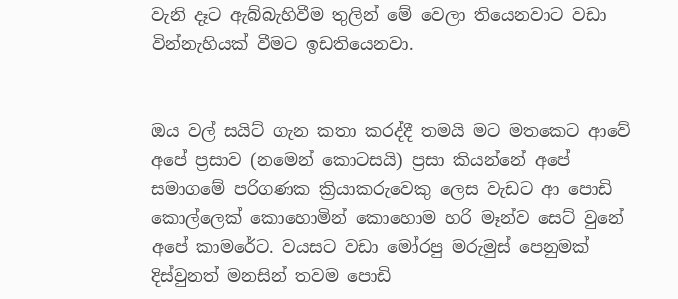වැනි දෑට ඇබ්බැහිවීම තුලින් මේ වෙලා තියෙනවාට වඩා වින්නැහියක් වීමට ඉඩතියෙනවා.


ඔය වල් සයිට් ගැන කතා කරද්දී තමයි මට මතකෙට ආවේ අපේ ප්‍රසාව (නමෙන් කොටසයි) ප්‍රසා කියන්නේ අපේ සමාගමේ පරිගණක ක්‍රියාකරුවෙකු ලෙස වැඩට ආ පොඩි කොල්ලෙක් කොහොමින් කොහොම හරි මෑන්ව සෙට් වුනේ අපේ කාමරේට. වයසට වඩා මෝරපු මරුමුස් පෙනුමක් දිස්වුනත් මනසින් තවම පොඩි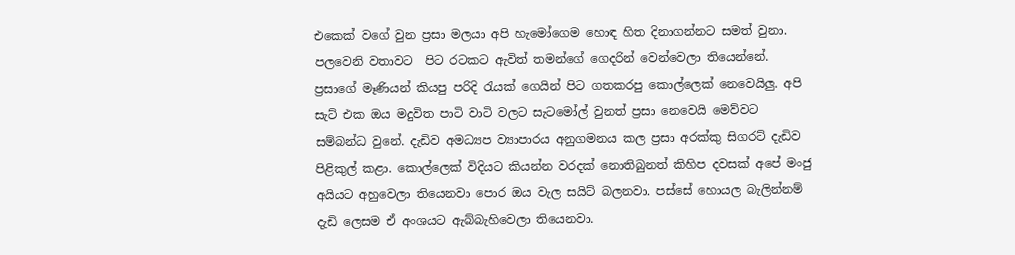එකෙක් වගේ වුන ප්‍රසා මලයා අපි හැමෝගෙම හොඳ හිත දිනාගන්නට සමත් වුනා. පලවෙනි වතාවට  පිට රටකට ඇවිත් තමන්ගේ ගෙදරින් වෙන්වෙලා තියෙන්නේ. ප්‍රසාගේ මෑණියන් කියපු පරිදි රැයක් ගෙයින් පිට ගතකරපු කොල්ලෙක් නෙවෙයිලු. අපි සැට් එක ඔය මදුවිත පාටි වාටි වලට සැටමෝල් වුනත් ප්‍රසා නෙවෙයි මෙව්වට සම්බන්ධ වුනේ. දැඩිව අමධ්‍යප ව්‍යාපාරය අනුගමනය කල ප්‍රසා අරක්කු සිගරට් දැඩිව පිළිකුල් කළා. කොල්ලෙක් විදියට කියන්න වරදක් නොතිබුනත් කිහිප දවසක් අපේ මංජු අයියට අහුවෙලා තියෙනවා පොර ඔය වැල සයිට් බලනවා. පස්සේ හොයල බැලින්නම් දැඩි ලෙසම ඒ අංශයට ඇබ්බැහිවෙලා තියෙනවා.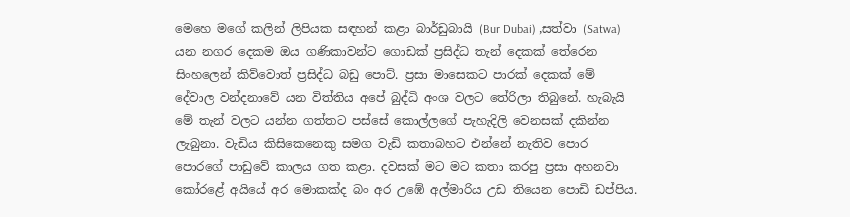මෙහෙ මගේ කලින් ලිපියක සඳහන් කළා බාර්ඩුබායි (Bur Dubai) ,සත්වා (Satwa) යන නගර දෙකම ඔය ගණිකාවන්ට ගොඩක් ප්‍රසිද්ධ තැන් දෙකක් තේරෙන සිංහලෙන් කිව්වොත් ප්‍රසිද්ධ බඩු පොට්. ප්‍රසා මාසෙකට පාරක් දෙකක් මේ දේවාල වන්දනාවේ යන විත්තිය අපේ බුද්ධි අංශ වලට තේරිලා තිබුනේ. හැබැයි මේ තැන් වලට යන්න ගත්තට පස්සේ කොල්ලගේ පැහැදිලි වෙනසක් දකින්න ලැබුනා. වැඩිය කිසිකෙනෙකු සමග වැඩි කතාබහට එන්නේ නැතිව පොර පොරගේ පාඩුවේ කාලය ගත කළා. දවසක් මට මට කතා කරපු ප්‍රසා අහනවා කෝරළේ අයියේ අර මොකක්ද බං අර උඹේ අල්මාරිය උඩ තියෙන පොඩි ඩප්පිය.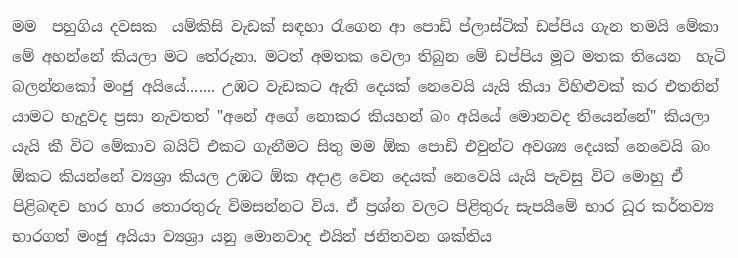මම  පහුගිය දවසක  යම්කිසි වැඩක් සඳහා රැගෙන ආ පොඩි ප්ලාස්ටික් ඩප්පිය ගැන තමයි මේකා මේ අහන්නේ කියලා මට තේරුනා. මටත් අමතක වෙලා තිබුන මේ ඩප්පිය මූට මතක තියෙන  හැටි බලන්නකෝ මංජු අයියේ....... උඹට වැඩකට ඇති දෙයක් නෙවෙයි යැයි කියා විහිළුවක් කර එතනින් යාමට හැදුවද ප්‍රසා නැවතත් "අනේ අගේ නොකර කියහන් බං අයියේ මොනවද තියෙන්නේ" කියලා යැයි කී විට මේකාව බයිට් එකට ගැනීමට සිතු මම ඕක පොඩි එවුන්ට අවශ්‍ය දෙයක් නෙවෙයි බං ඕකට කියන්නේ ව්‍යශ්‍රා කියල උඹට ඕක අදාළ වෙන දෙයක් නෙවෙයි යැයි පැවසු විට මොහු ඒ පිළිබඳව හාර හාර තොරතුරු විමසන්නට විය. ඒ ප්‍රශ්න වලට පිළිතුරු සැපයීමේ භාර ධූර කර්තව්‍ය භාරගත් මංජු අයියා ව්‍යශ්‍රා යනු මොනවාද එයින් ජනිතවන ශක්තිය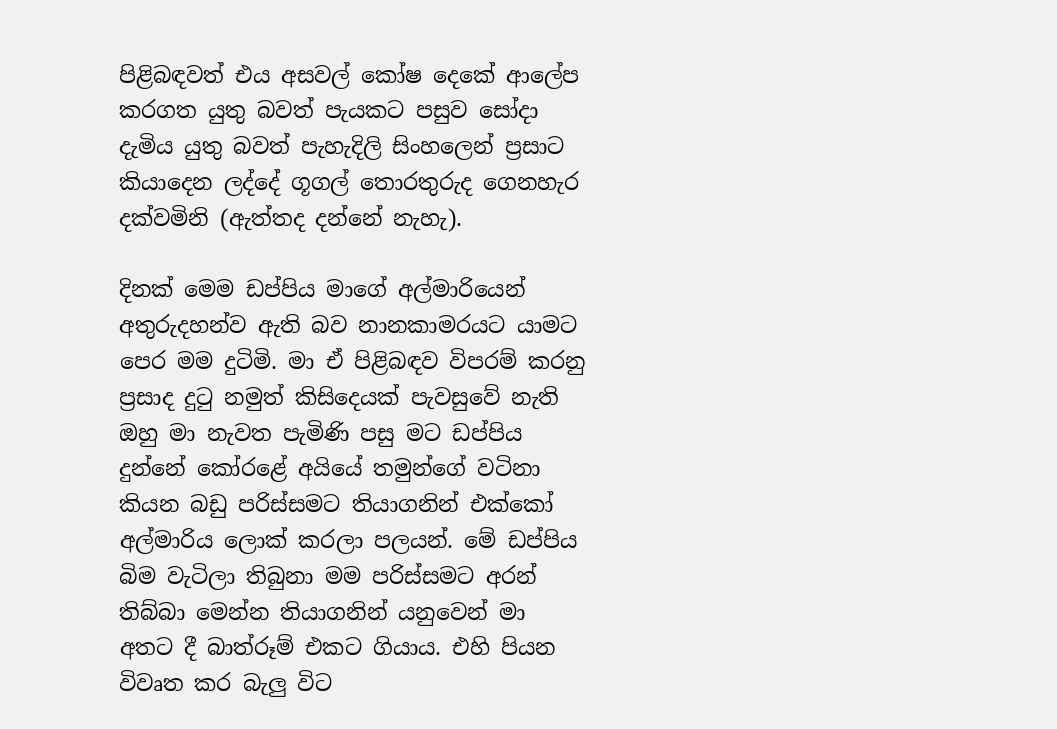පිළිබඳවත් එය අසවල් කෝෂ දෙකේ ආලේප කරගත යුතු බවත් පැයකට පසුව සෝදා දැමිය යුතු බවත් පැහැදිලි සිංහලෙන් ප්‍රසාට කියාදෙන ලද්දේ ගූගල් තොරතුරුද ගෙනහැර දක්වමිනි (ඇත්තද දන්නේ නැහැ).

දිනක් මෙම ඩප්පිය මාගේ අල්මාරියෙන් අතුරුදහන්ව ඇති බව නානකාමරයට යාමට පෙර මම දුටිමි. මා ඒ පිළිබඳව විපරම් කරනු ප්‍රසාද දුටු නමුත් කිසිදෙයක් පැවසුවේ නැති ඔහු මා නැවත පැමිණි පසු මට ඩප්පිය දුන්නේ කෝරළේ අයියේ තමුන්ගේ වටිනා කියන බඩු පරිස්සමට තියාගනින් එක්කෝ අල්මාරිය ලොක් කරලා පලයන්. මේ ඩප්පිය බිම වැටිලා තිබුනා මම පරිස්සමට අරන් තිබ්බා මෙන්න තියාගනින් යනුවෙන් මා අතට දී බාත්රූම් එකට ගියාය. එහි පියන විවෘත කර බැලු විට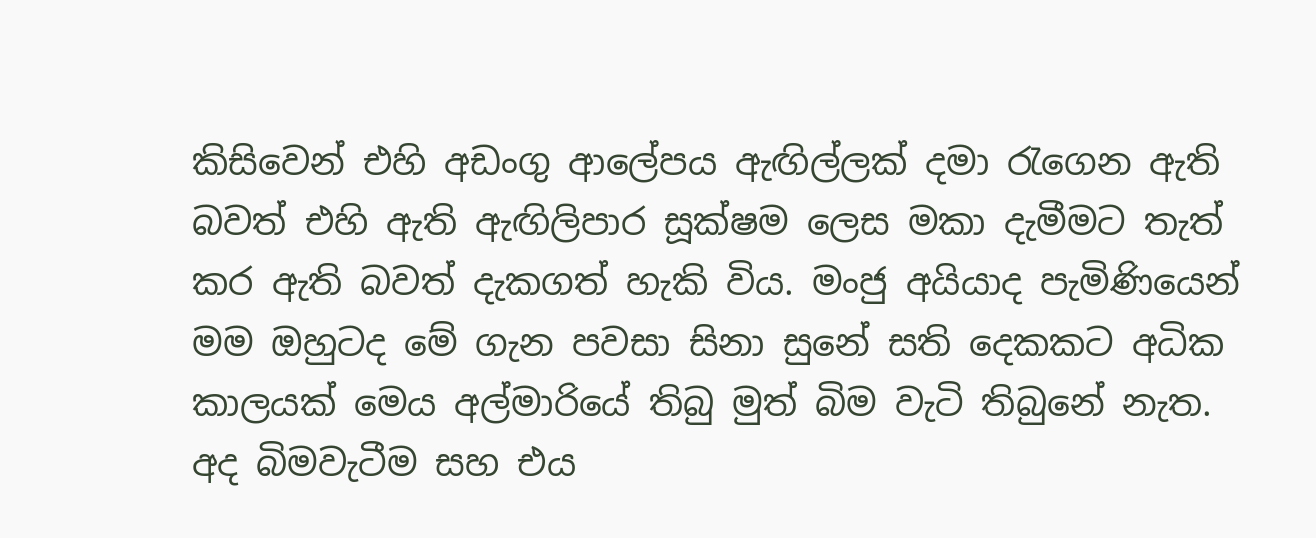කිසිවෙන් එහි අඩංගු ආලේපය ඇඟිල්ලක් දමා රැගෙන ඇති බවත් එහි ඇති ඇඟිලිපාර සූක්ෂම ලෙස මකා දැමීමට තැත් කර ඇති බවත් දැකගත් හැකි විය. මංජු අයියාද පැමිණියෙන් මම ඔහුටද මේ ගැන පවසා සිනා සුනේ සති දෙකකට අධික කාලයක් මෙය අල්මාරියේ තිබු මුත් බිම වැටි තිබුනේ නැත. අද බිමවැටීම සහ එය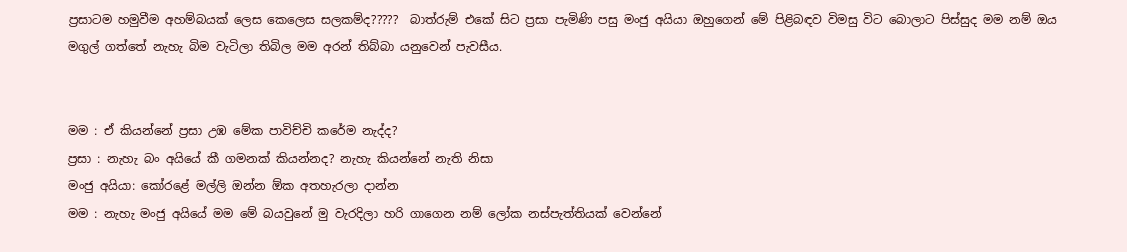ප්‍රසාටම හමුවීම අහම්බයක් ලෙස කෙලෙස සලකම්ද?????  බාත්රුම් එකේ සිට ප්‍රසා පැමිණි පසු මංජු අයියා ඔහුගෙන් මේ පිළිබඳව විමසු විට බොලාට පිස්සුද මම නම් ඔය මගුල් ගත්තේ නැහැ බිම වැටිලා තිබිල මම අරන් තිබ්බා යනුවෙන් පැවසීය.


මම : ඒ කියන්නේ ප්‍රසා උඹ මේක පාවිච්චි කරේම නැද්ද?
ප්‍රසා : නැහැ බං අයියේ කී ගමනක් කියන්නද? නැහැ කියන්නේ නැති නිසා
මංජු අයියා: කෝරළේ මල්ලි ඔන්න ඕක අතහැරලා දාන්න
මම : නැහැ මංජු අයියේ මම මේ බයවුනේ මු වැරදිලා හරි ගාගෙන නම් ලෝක නස්පැත්තියක් වෙන්නේ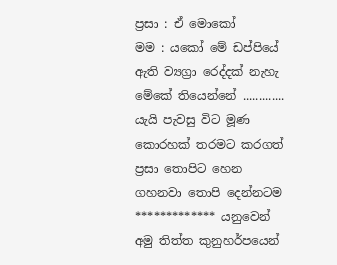ප්‍රසා : ඒ මොකෝ
මම : යකෝ මේ ඩප්පියේ ඇති ව්‍යග්‍රා රෙද්දක් නැහැ මේකේ තියෙන්නේ ............. යැයි පැවසු විට මූණ කොරහක් තරමට කරගත් ප්‍රසා තොපිට හෙන ගහනවා තොපි දෙන්නටම ************* යනුවෙන් අමු තිත්ත කුනුහර්පයෙන්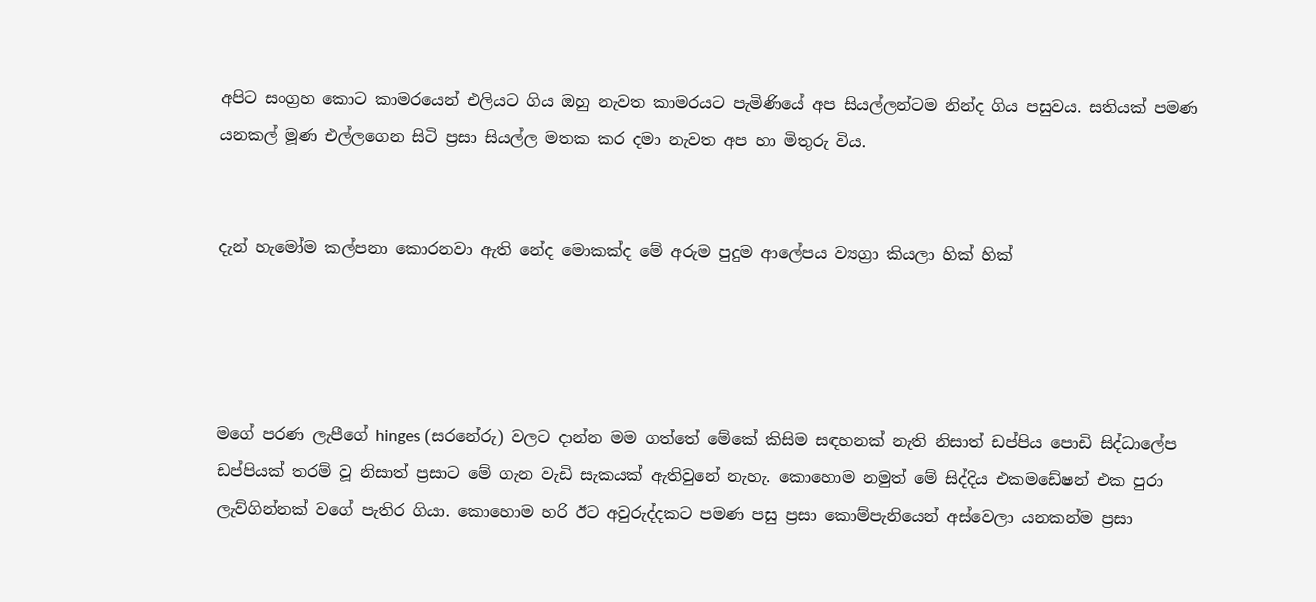අපිට සංග්‍රහ කොට කාමරයෙන් එලියට ගිය ඔහු නැවත කාමරයට පැමිණියේ අප සියල්ලන්ටම නින්ද ගිය පසුවය. සතියක් පමණ යනකල් මූණ එල්ලගෙන සිටි ප්‍රසා සියල්ල මතක කර දමා නැවත අප හා මිතුරු විය.


දැන් හැමෝම කල්පනා කොරනවා ඇති නේද මොකක්ද මේ අරුම පුදුම ආලේපය ව්‍යග්‍රා කියලා හික් හික්




මගේ පරණ ලැපීගේ hinges (සරනේරු) වලට දාන්න මම ගත්තේ මේකේ කිසිම සඳහනක් නැති නිසාත් ඩප්පිය පොඩි සිද්ධාලේප ඩප්පියක් තරම් වූ නිසාත් ප්‍රසාට මේ ගැන වැඩි සැකයක් ඇතිවුනේ නැහැ. කොහොම නමුත් මේ සිද්දිය එකමඩේෂන් එක පුරා ලැව්ගින්නක් වගේ පැතිර ගියා. කොහොම හරි ඊට අවුරුද්දකට පමණ පසු ප්‍රසා කොම්පැනියෙන් අස්වෙලා යනකන්ම ප්‍රසා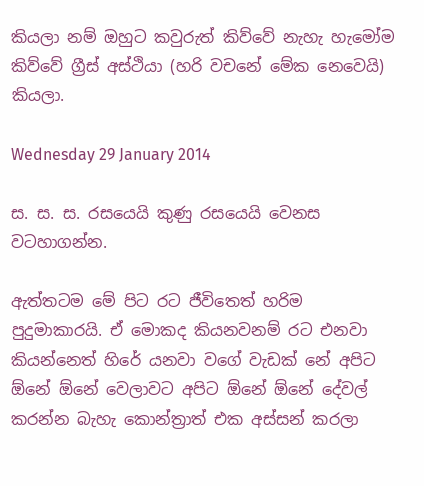කියලා නම් ඔහුට කවුරුත් කිව්වේ නැහැ හැමෝම කිව්වේ ග්‍රීස් අස්ථියා (හරි වචනේ මේක නෙවෙයි) කියලා.

Wednesday 29 January 2014

ස. ස. ස. රසයෙයි කුණු රසයෙයි වෙනස වටහාගන්න.

ඇත්තටම මේ පිට රට ජීවිතෙත් හරිම පුදුමාකාරයි. ඒ මොකද කියනවනම් රට එනවා කියන්නෙත් හිරේ යනවා වගේ වැඩක් නේ අපිට ඕනේ ඕනේ වෙලාවට අපිට ඕනේ ඕනේ දේවල් කරන්න බැහැ කොන්ත්‍රාත් එක අස්සන් කරලා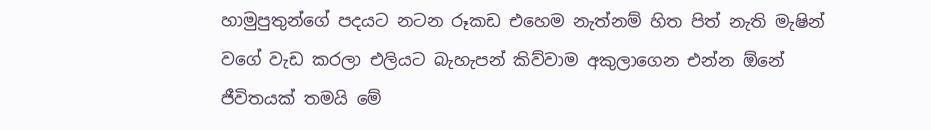හාමුපුතුන්ගේ පදයට නටන රූකඩ එහෙම නැත්නම් හිත පිත් නැති මැෂින් වගේ වැඩ කරලා එලියට බැහැපන් කිව්වාම අකුලාගෙන එන්න ඕනේ ජීවිතයක් තමයි මේ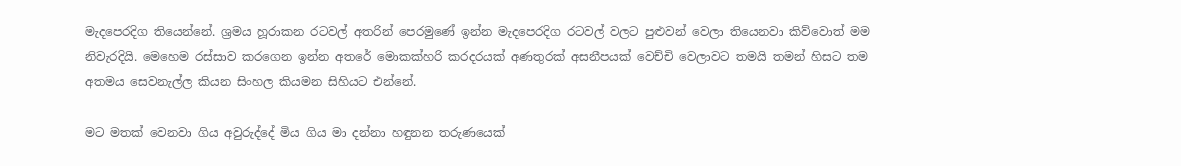මැදපෙරදිග තියෙන්නේ. ශ්‍රමය හූරාකන රටවල් අතරින් පෙරමුණේ ඉන්න මැදපෙරදිග රටවල් වලට පුළුවන් වෙලා තියෙනවා කිව්වොත් මම නිවැරදියි. මෙහෙම රස්සාව කරගෙන ඉන්න අතරේ මොකක්හරි කරදරයක් අණතුරක් අසනීපයක් වෙච්චි වෙලාවට තමයි තමන් හිසට තම අතමය සෙවනැල්ල කියන සිංහල කියමන සිහියට එන්නේ.

මට මතක් වෙනවා ගිය අවුරුද්දේ මිය ගිය මා දන්නා හඳුනන තරුණයෙක්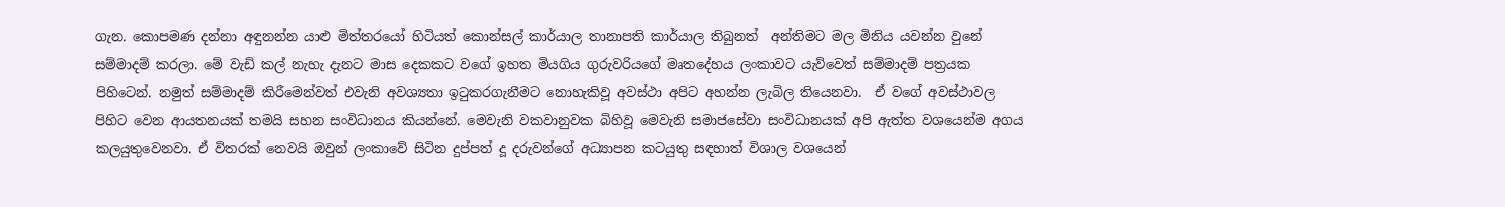ගැන. කොපමණ දන්නා අඳුනන්න යාළු මිත්තරයෝ හිටියත් කොන්සල් කාර්යාල තානාපති කාර්යාල තිබුනත්  අන්තිමට මල මිනිය යවන්න වුනේ සම්මාදම් කරලා. මේ වැඩි කල් නැහැ දැනට මාස දෙකකට වගේ ඉහත මියගිය ගුරුවරියගේ මෘතදේහය ලංකාවට යැව්වෙත් සම්මාදම් පත්‍රයක පිහිටෙන්. නමුත් සම්මාදම් කිරීමෙන්වත් එවැනි අවශ්‍යතා ඉටුකරගැනීමට නොහැකිවූ අවස්ථා අපිට අහන්න ලැබිල තියෙනවා.  ඒ වගේ අවස්ථාවල පිහිට වෙන ආයතනයක් තමයි සහන සංවිධානය කියන්නේ. මෙවැනි වකවානුවක බිහිවූ මෙවැනි සමාජසේවා සංවිධානයක් අපි ඇත්ත වශයෙන්ම අගය කලයුතුවෙනවා. ඒ විතරක් නෙවයි ඔවුන් ලංකාවේ සිටින දුප්පත් දූ දරුවන්ගේ අධ්‍යාපන කටයුතු සඳහාත් විශාල වශයෙන්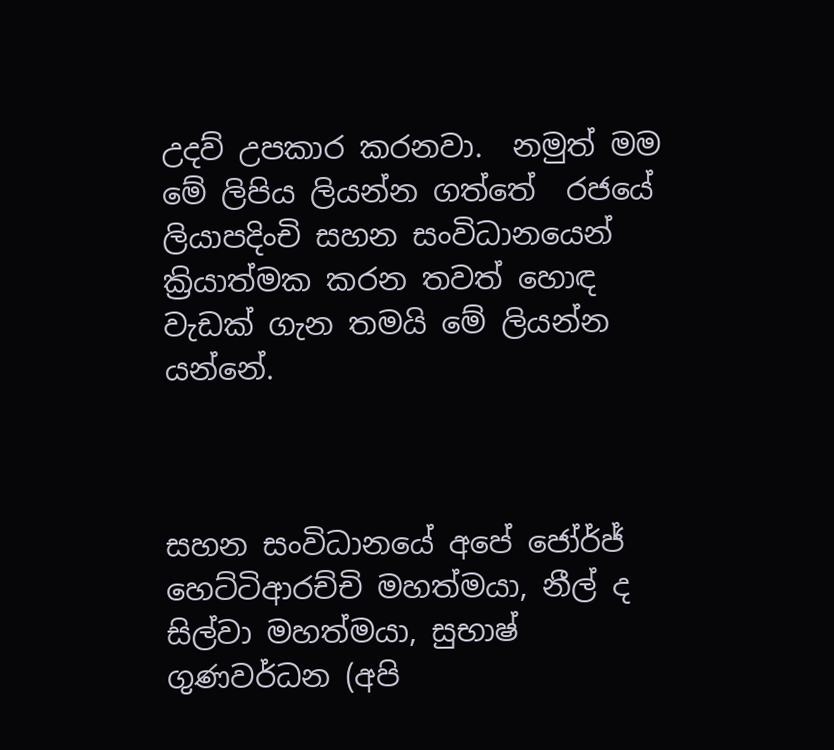උදව් උපකාර කරනවා.  නමුත් මම මේ ලිපිය ලියන්න ගත්තේ  රජයේ ලියාපදිංචි සහන සංවිධානයෙන් ක්‍රියාත්මක කරන තවත් හොඳ වැඩක් ගැන තමයි මේ ලියන්න යන්නේ.



සහන සංවිධානයේ අපේ ජෝර්ජ් හෙට්ටිආරච්චි මහත්මයා, නීල් ද සිල්වා මහත්මයා, සුභාෂ් ගුණවර්ධන (අපි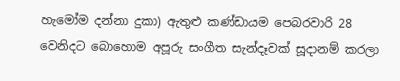හැමෝම දන්නා දුකා) ඇතුළු කණ්ඩායම පෙබරවාරි 28 වෙනිදට බොහොම අපූරු සංගීත සැන්දෑවක් සූදානම් කරලා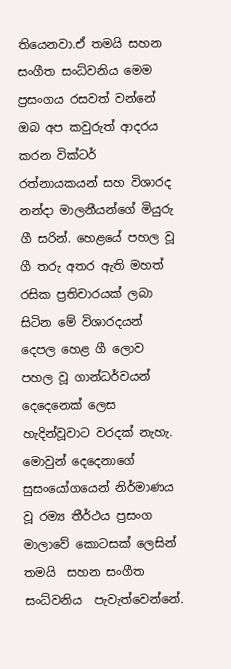තියෙනවා.ඒ තමයි සහන සංගීත සංධ්වනිය මෙම ප්‍රසංගය රසවත් වන්නේ ඔබ අප කවුරුත් ආදරය කරන වික්ටර් රත්නායකයන් සහ විශාරද නන්දා මාලනීයන්ගේ මියුරු ගී සරින්. හෙළයේ පහල වූ ගී තරු අතර ඇති මහත් රසික ප්‍රතිචාරයක් ලබා සිටින මේ විශාරදයන් දෙපල හෙළ ගී ලොව පහල වූ ගාන්ධර්වයන් දෙදෙනෙක් ලෙස හැදින්වූවාට වරදක් නැහැ. මොවුන් දෙදෙනාගේ සුසංයෝගයෙන් නිර්මාණය වූ රම්‍ය තීර්ථය ප්‍රසංග මාලාවේ කොටසක් ලෙසින් තමයි  සහන සංගීත සංධ්වනිය  පැවැත්වෙන්නේ.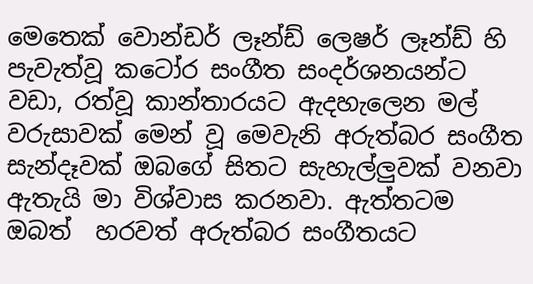මෙතෙක් වොන්ඩර් ලෑන්ඩ් ලෙෂර් ලෑන්ඩ් හි පැවැත්වූ කටෝර සංගීත සංදර්ශනයන්ට වඩා, රත්වූ කාන්තාරයට ඇදහැලෙන මල් වරුසාවක් මෙන් වූ මෙවැනි අරුත්බර සංගීත සැන්දෑවක් ඔබගේ සිතට සැහැල්ලුවක් වනවා ඇතැයි මා විශ්වාස කරනවා. ඇත්තටම ඔබත්  හරවත් අරුත්බර සංගීතයට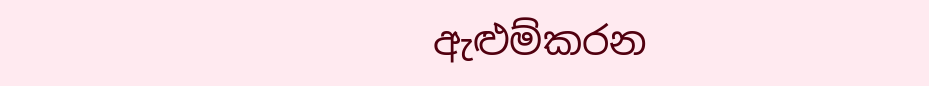ඇළුම්කරන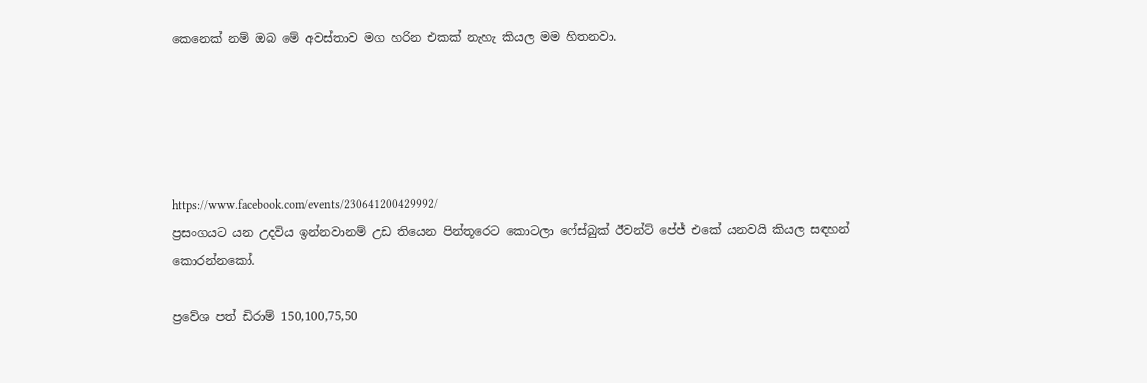කෙනෙක් නම් ඔබ මේ අවස්තාව මග හරින එකක් නැහැ කියල මම හිතනවා.





https://www.facebook.com/events/230641200429992/
ප්‍රසංගයට යන උදවිය ඉන්නවානම් උඩ තියෙන පින්තූරෙට කොටලා ෆේස්බුක් ඊවන්ට් පේජ් එකේ යනවයි කියල සඳහන් කොරන්නකෝ.

ප්‍රවේශ පත් ඩිරාම් 150,100,75,50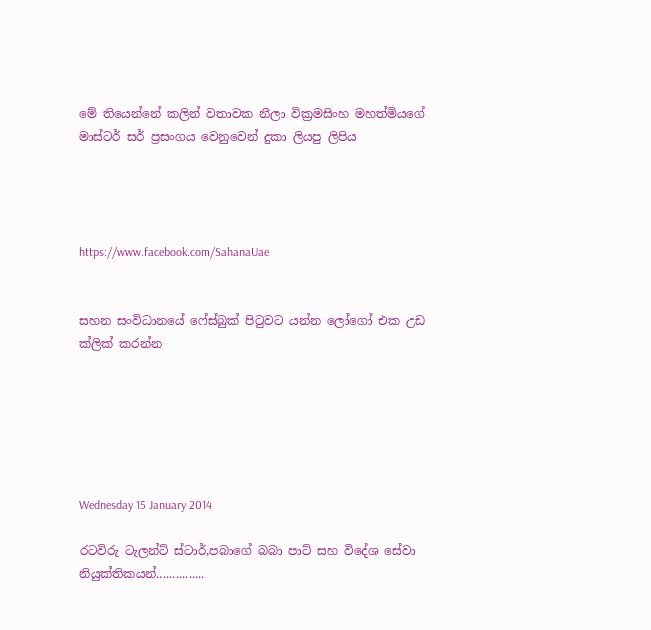මේ තියෙන්නේ කලින් වතාවක නීලා වික්‍රමසිංහ මහත්මියගේ මාස්ටර් සර් ප්‍රසංගය වෙනුවෙන් දුකා ලියපු ලිපිය




https://www.facebook.com/SahanaUae


සහන සංවිධානයේ ෆේස්බුක් පිටුවට යන්න ලෝගෝ එක උඩ ක්ලික් කරන්න






Wednesday 15 January 2014

රටවිරු ටැලන්ට් ස්ටාර්,පබාගේ බබා පාට් සහ විදේශ සේවා නියුක්තිකයන්...............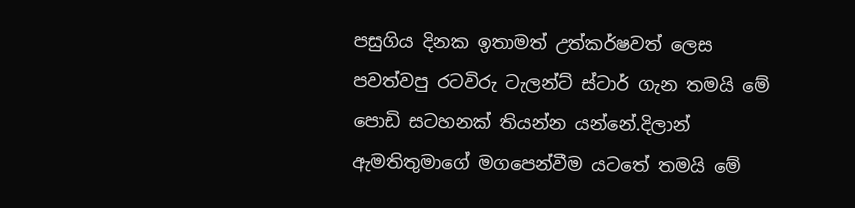පසුගිය දිනක ඉතාමත් උත්කර්ෂවත් ලෙස පවත්වපු රටවිරු ටැලන්ට් ස්ටාර් ගැන තමයි මේ පොඩි සටහනක් තියන්න යන්නේ.දිලාන් ඇමතිතුමාගේ මගපෙන්වීම යටතේ තමයි මේ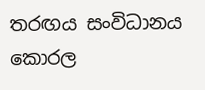තරඟය සංවිධානය කොරල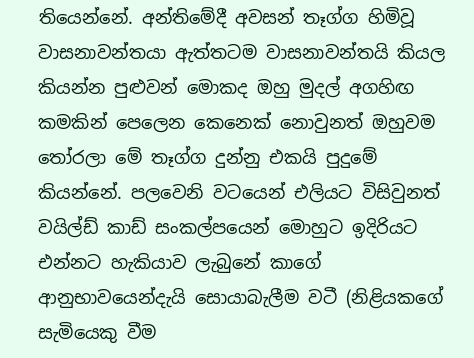තියෙන්නේ. අන්තිමේදී අවසන් තෑග්ග හිමිවූ වාසනාවන්තයා ඇත්තටම වාසනාවන්තයි කියල කියන්න පුළුවන් මොකද ඔහු මුදල් අගහිඟ කමකින් පෙලෙන කෙනෙක් නොවුනත් ඔහුවම තෝරලා මේ තෑග්ග දුන්නු එකයි පුදුමේ කියන්නේ. පලවෙනි වටයෙන් එලියට විසිවුනත් වයිල්ඩ් කාඩ් සංකල්පයෙන් මොහුට ඉදිරියට එන්නට හැකියාව ලැබුනේ කාගේ ආනුභාවයෙන්දැයි සොයාබැලීම වටී (නිළියකගේ සැමියෙකු වීම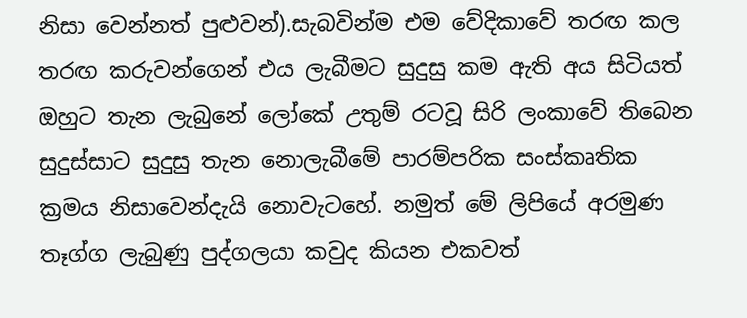නිසා වෙන්නත් පුළුවන්).සැබවින්ම එම වේදිකාවේ තරඟ කල තරඟ කරුවන්ගෙන් එය ලැබීමට සුදුසු කම ඇති අය සිටියත් ඔහුට තැන ලැබුනේ ලෝකේ උතුම් රටවූ සිරි ලංකාවේ තිබෙන සුදුස්සාට සුදුසු තැන නොලැබීමේ පාරම්පරික සංස්කෘතික ක්‍රමය නිසාවෙන්දැයි නොවැටහේ. නමුත් මේ ලිපියේ අරමුණ තෑග්ග ලැබුණු පුද්ගලයා කවුද කියන එකවත්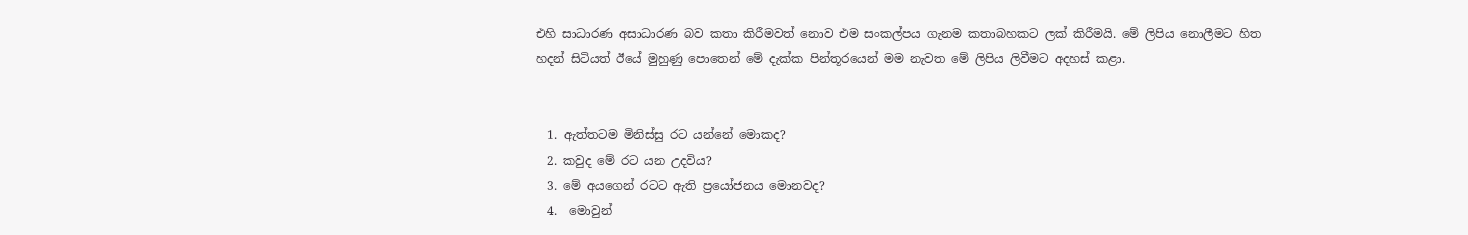එහි සාධාරණ අසාධාරණ බව කතා කිරීමවත් නොව එම සංකල්පය ගැනම කතාබහකට ලක් කිරීමයි. මේ ලිපිය නොලීමට හිත හදන් සිටියත් ඊයේ මුහුණු පොතෙන් මේ දැක්ක පින්තූරයෙන් මම නැවත මේ ලිපිය ලිවීමට අදහස් කළා.


  1. ඇත්තටම මිනිස්සු රට යන්නේ මොකද?
  2. කවුද මේ රට යන උදවිය?
  3. මේ අයගෙන් රටට ඇති ප්‍රයෝජනය මොනවද?
  4.  මොවුන්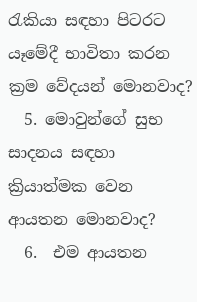රැකියා සඳහා පිටරට යෑමේදී භාවිතා කරන ක්‍රම වේදයන් මොනවාද?
  5. මොවුන්ගේ සුභ සාදනය සඳහා ක්‍රියාත්මක වෙන ආයතන මොනවාද?
  6.  එම ආයතන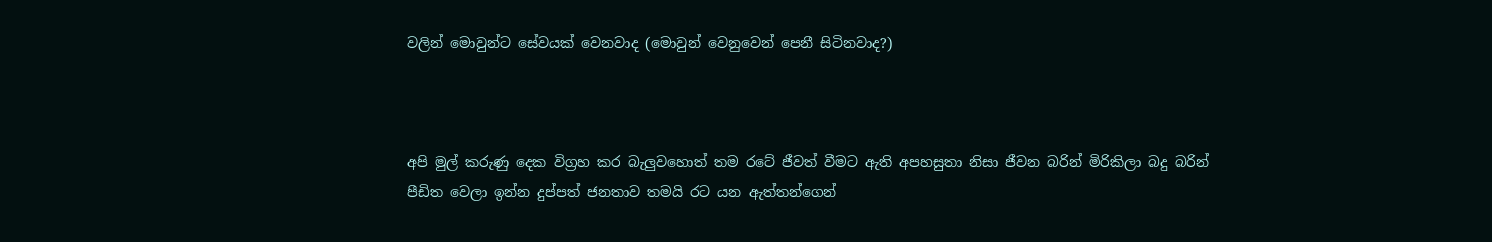වලින් මොවුන්ට සේවයක් වෙනවාද (මොවුන් වෙනුවෙන් පෙනී සිටිනවාද?)



අපි මුල් කරුණු දෙක විග්‍රහ කර බැලුවහොත් තම රටේ ජීවත් වීමට ඇති අපහසුතා නිසා ජීවන බරින් මිරිකිලා බදු බරින් පීඩිත වෙලා ඉන්න දුප්පත් ජනතාව තමයි රට යන ඇත්තන්ගෙන්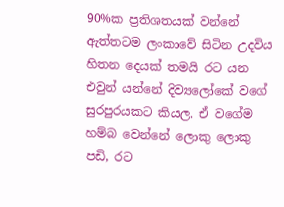90%ක ප්‍රතිශතයක් වන්නේ ඇත්තටම ලංකාවේ සිටින උදවිය හිතන දෙයක් තමයි රට යන එවුන් යන්නේ දිව්‍යලෝකේ වගේ සුරපුරයකට කියල. ඒ වගේම හම්බ වෙන්නේ ලොකු ලොකු පඩි, රට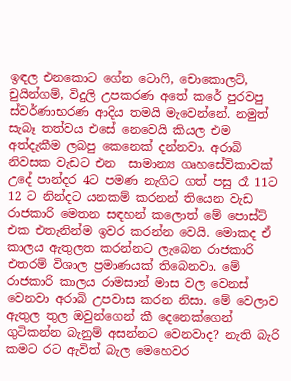ඉඳල එනකොට ගේන ටොෆි, චොකොලට්, චුයින්ගම්, විදුලි උපකරණ අතේ කරේ පුරවපු ස්වර්ණාභරණ ආදිය තමයි මැවෙන්නේ. නමුත් සැබෑ තත්වය එසේ නෙවෙයි කියල එම අත්දැකීම ලබපු කෙනෙක් දන්නවා. අරාබි නිවසක වැඩට එන  සාමාන්‍ය ගෘහසේවිකාවක් උදේ පාන්දර 4ට පමණ නැගිට ගත් පසු රෑ 11ට 12 ට නින්දට යනකම් කරනන් තියෙන වැඩ රාජකාරි මෙතන සඳහන් කලොත් මේ පොස්ට් එක එතැනින්ම ඉවර කරන්න වෙයි. මොකද ඒ කාලය ඇතුලත කරන්නට ලැබෙන රාජකාරි එතරම් විශාල ප්‍රමාණයක් තිබෙනවා. මේ රාජකාරි කාලය රාමසාන් මාස වල වෙනස් වෙනවා අරාබි උපවාස කරන නිසා. මේ වෙලාව ඇතුල තුල ඔවුන්ගෙන් කී දෙනෙක්ගෙන් ගුටිකන්න බැනුම් අසන්නට වෙනවාද? නැති බැරි කමට රට ඇවිත් බැල මෙහෙවර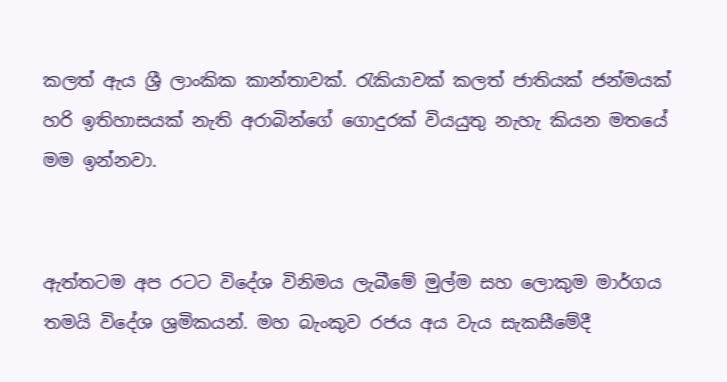කලත් ඇය ශ්‍රී ලාංකික කාන්තාවක්. රැකියාවක් කලත් ජාතියක් ජන්මයක් හරි ඉතිහාසයක් නැති අරාබින්ගේ ගොදුරක් වියයුතු නැහැ කියන මතයේ මම ඉන්නවා.


ඇත්තටම අප රටට විදේශ විනිමය ලැබීමේ මුල්ම සහ ලොකුම මාර්ගය තමයි විදේශ ශ්‍රමිකයන්. මහ බැංකුව රජය අය වැය සැකසීමේදී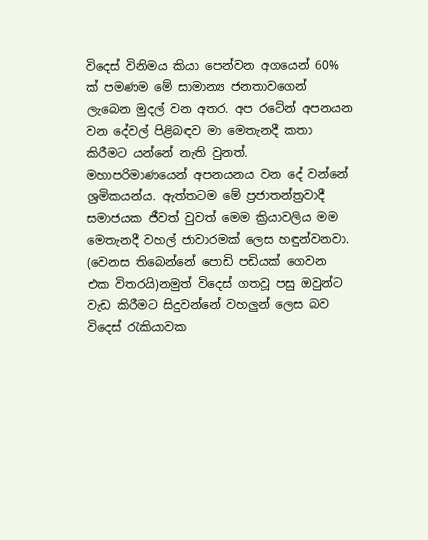විදෙස් විනිමය කියා පෙන්වන අගයෙන් 60% ක් පමණම මේ සාමාන්‍ය ජනතාවගෙන් ලැබෙන මුදල් වන අතර. අප රටේන් අපනයන වන දේවල් පිළිබඳව මා මෙතැනදී කතා කිරීමට යන්නේ නැති වුනත්. මහාපරිමාණයෙන් අපනයනය වන දේ වන්නේ ශ්‍රමිකයන්ය. ඇත්තටම මේ ප්‍රජාතන්ත්‍රවාදී සමාජයක ජීවත් වුවත් මෙම ක්‍රියාවලිය මම මෙතැනදී වහල් ජාවාරමක් ලෙස හඳුන්වනවා. (වෙනස තිබෙන්නේ පොඩි පඩියක් ගෙවන එක විතරයි)නමුත් විදෙස් ගතවූ පසු ඔවුන්ට වැඩ කිරීමට සිදුවන්නේ වහලුන් ලෙස බව විදෙස් රැකියාවක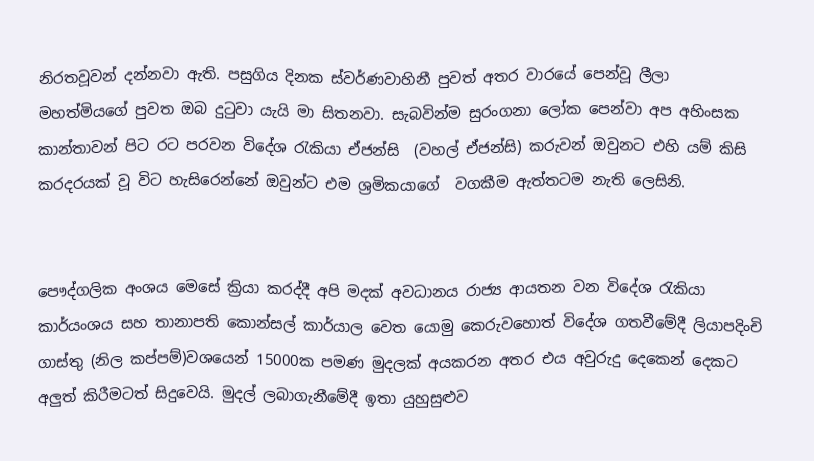නිරතවූවන් දන්නවා ඇති. පසුගිය දිනක ස්වර්ණවාහිනී පුවත් අතර වාරයේ පෙන්වූ ලීලා මහත්මියගේ පුවත ඔබ දුටුවා යැයි මා සිතනවා. සැබවින්ම සුරංගනා ලෝක පෙන්වා අප අහිංසක කාන්තාවන් පිට රට පරවන විදේශ රැකියා ඒජන්සි  (වහල් ඒජන්සි) කරුවන් ඔවුනට එහි යම් කිසි කරදරයක් වූ විට හැසිරෙන්නේ ඔවුන්ට එම ශ්‍රමිකයාගේ  වගකීම ඇත්තටම නැති ලෙසිනි.


පෞද්ගලික අංශය මෙසේ ක්‍රියා කරද්දී අපි මදක් අවධානය රාජ්‍ය ආයතන වන විදේශ රැකියා කාර්යංශය සහ තානාපති කොන්සල් කාර්යාල වෙත යොමු කෙරුවහොත් විදේශ ගතවීමේදී ලියාපදිංචි ගාස්තු (නිල කප්පම්)වශයෙන් 15000ක පමණ මුදලක් අයකරන අතර එය අවුරුදු දෙකෙන් දෙකට අලුත් කිරීමටත් සිදුවෙයි. මුදල් ලබාගැනීමේදී ඉතා යුහුසුළුව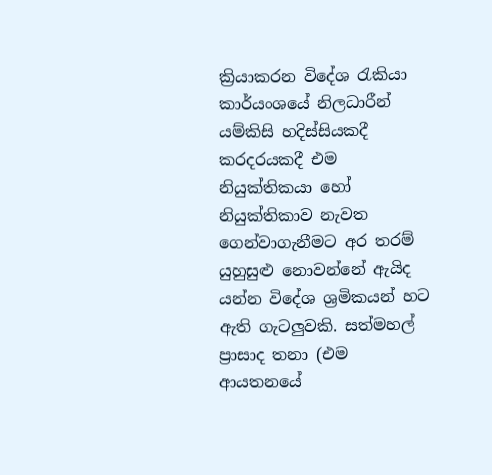ක්‍රියාකරන විදේශ රැකියා කාර්යංශයේ නිලධාරීන් යම්කිසි හදිස්සියකදී කරදරයකදී එම නියුක්තිකයා හෝ නියුක්තිකාව නැවත ගෙන්වාගැනීමට අර තරම් යුහුසුළු නොවන්නේ ඇයිද යන්න විදේශ ශ්‍රමිකයන් හට ඇති ගැටලුවකි. සත්මහල් ප්‍රාසාද තනා (එම ආයතනයේ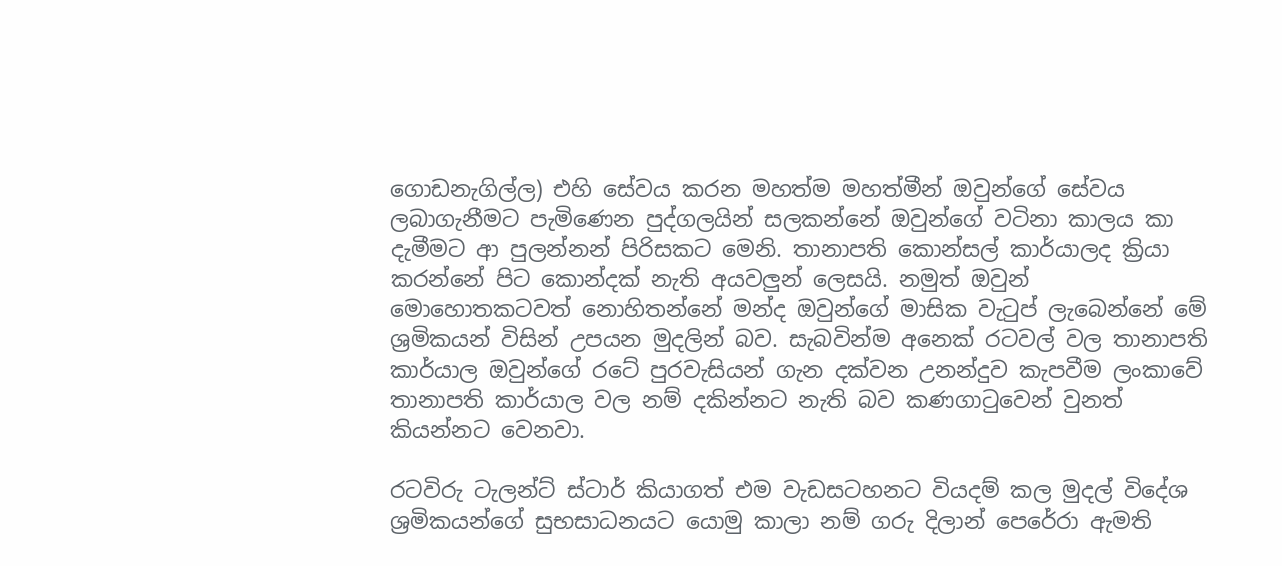ගොඩනැගිල්ල) එහි සේවය කරන මහත්ම මහත්මීන් ඔවුන්ගේ සේවය ලබාගැනීමට පැමිණෙන පුද්ගලයින් සලකන්නේ ඔවුන්ගේ වටිනා කාලය කා දැමීමට ආ පුලන්නන් පිරිසකට මෙනි. තානාපති කොන්සල් කාර්යාලද ක්‍රියා කරන්නේ පිට කොන්දක් නැති අයවලුන් ලෙසයි. නමුත් ඔවුන් මොහොතකටවත් නොහිතන්නේ මන්ද ඔවුන්ගේ මාසික වැටුප් ලැබෙන්නේ මේ ශ්‍රමිකයන් විසින් උපයන මුදලින් බව. සැබවින්ම අනෙක් රටවල් වල තානාපති කාර්යාල ඔවුන්ගේ රටේ පුරවැසියන් ගැන දක්වන උනන්දුව කැපවීම ලංකාවේ තානාපති කාර්යාල වල නම් දකින්නට නැති බව කණගාටුවෙන් වුනත් කියන්නට වෙනවා.

රටවිරු ටැලන්ට් ස්ටාර් කියාගත් එම වැඩසටහනට වියදම් කල මුදල් විදේශ ශ්‍රමිකයන්ගේ සුභසාධනයට යොමු කාලා නම් ගරු දිලාන් පෙරේරා ඇමති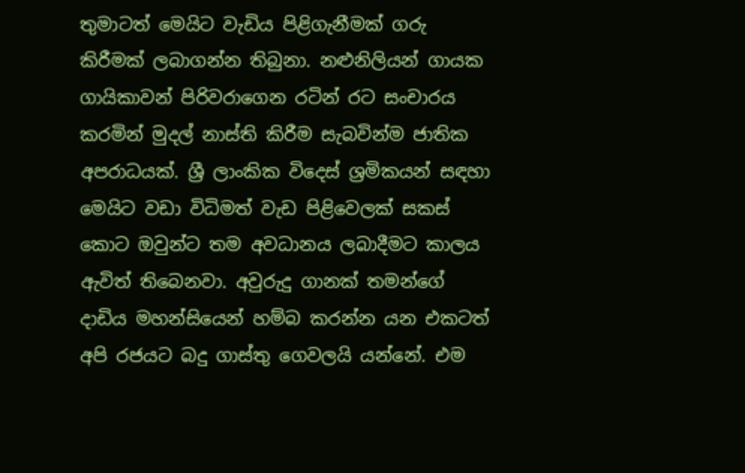තුමාටත් මෙයිට වැඩිය පිළිගැනීමක් ගරු කිරීමක් ලබාගන්න තිබුනා. නළුනිලියන් ගායක ගායිකාවන් පිරිවරාගෙන රටින් රට සංචාරය කරමින් මුදල් නාස්ති කිරීම සැබවින්ම ජාතික අපරාධයක්. ශ්‍රී ලාංකික විදෙස් ශ්‍රමිකයන් සඳහා මෙයිට වඩා විධිමත් වැඩ පිළිවෙලක් සකස් කොට ඔවුන්ට තම අවධානය ලබාදීමට කාලය ඇවිත් තිබෙනවා. අවුරුදු ගානක් තමන්ගේ දාඩිය මහන්සියෙන් හම්බ කරන්න යන එකටත් අපි රජයට බදු ගාස්තු ගෙවලයි යන්නේ. එම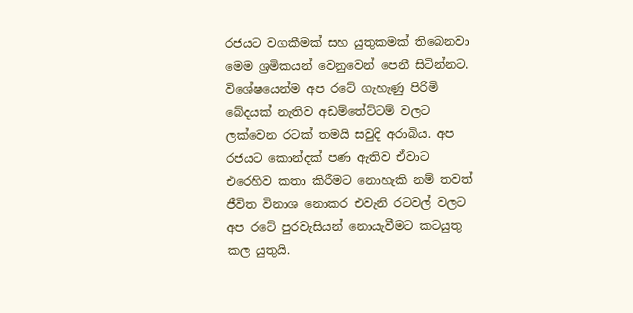රජයට වගකීමක් සහ යුතුකමක් තිබෙනවා මෙම ශ්‍රමිකයන් වෙනුවෙන් පෙනී සිටින්නට. විශේෂයෙන්ම අප රටේ ගැහැණු පිරිමි බේදයක් නැතිව අඩම්තේට්ටම් වලට ලක්වෙන රටක් තමයි සවුදි අරාබිය. අප රජයට කොන්දක් පණ ඇතිව ඒවාට එරෙහිව කතා කිරීමට නොහැකි නම් තවත් ජීවිත විනාශ නොකර එවැනි රටවල් වලට අප රටේ පුරවැසියන් නොයැවීමට කටයුතු කල යුතුයි.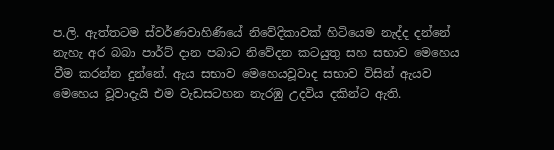ප.ලි. ඇත්තටම ස්වර්ණවාහිණියේ නිවේදිකාවක් හිටියෙම නැද්ද දන්නේ නැහැ අර බබා පාර්ට් දාන පබාට නිවේදන කටයුතු සහ සභාව මෙහෙය වීම කරන්න දුන්නේ. ඇය සභාව මෙහෙයවූවාද සභාව විසින් ඇයව මෙහෙය වූවාදැයි එම වැඩසටහන නැරඹු උදවිය දකින්ට ඇති.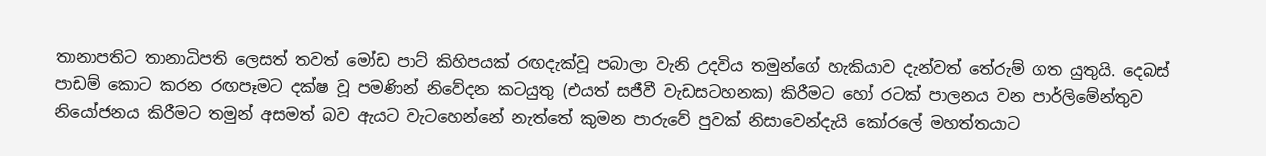තානාපතිට තානාධිපති ලෙසත් තවත් මෝඩ පාට් කිහිපයක් රඟදැක්වූ පබාලා වැනි උදවිය තමුන්ගේ හැකියාව දැන්වත් තේරුම් ගත යුතුයි. දෙබස් පාඩම් කොට කරන රඟපෑමට දක්ෂ වූ පමණින් නිවේදන කටයුතු (එයත් සජීවී වැඩසටහනක) කිරීමට හෝ රටක් පාලනය වන පාර්ලිමේන්තුව නියෝජනය කිරීමට තමුන් අසමත් බව ඇයට වැටහෙන්නේ නැත්තේ කුමන පාරුවේ පුවක් නිසාවෙන්දැයි කෝරලේ මහත්තයාට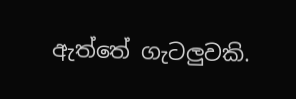ඇත්තේ ගැටලුවකි.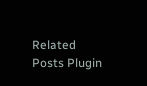Related Posts Plugin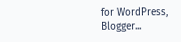for WordPress, Blogger...